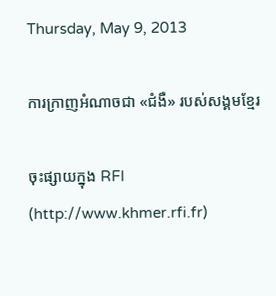Thursday, May 9, 2013

ការក្រាញអំណាចជា «ជំងឺ» របស់សង្គមខ្មែរ

ចុះផ្សាយក្នុង RFI (http://www.khmer.rfi.fr)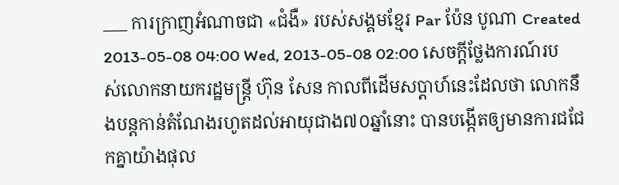___ ការក្រាញអំណាចជា «ជំងឺ» របស់សង្គមខ្មែរ Par ប៉ែន បូណា Created 2013-05-08 04:00 Wed, 2013-05-08 02:00 សេចក្តីថ្លែងការណ៍របស់លោកនាយករដ្ឋមន្ត្រី ហ៊ុន សែន កាលពីដើមសប្តាហ៍នេះដែលថា លោកនឹងបន្តកាន់តំណែងរហូតដល់អាយុជាង៧០ឆ្នាំនោះ បានបង្កើតឲ្យមានការជជែកគ្នាយ៉ាងផុល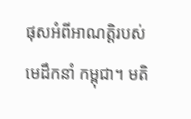ផុសអំពីអាណត្តិរបស់មេដឹកនាំ កម្ពុជា។ មតិ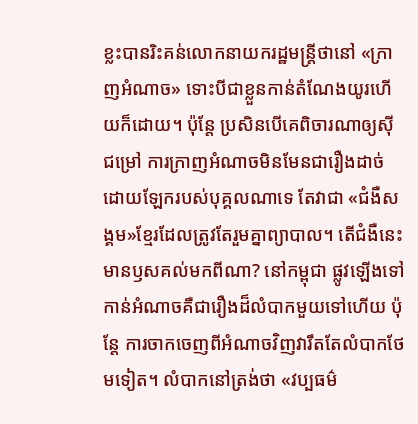ខ្លះបានរិះគន់លោកនាយករដ្ឋមន្ត្រីថានៅ «ក្រាញអំណាច» ទោះបីជាខ្លួនកាន់តំណែងយូរហើយក៏ដោយ។ ប៉ុន្តែ ប្រសិនបើគេពិចារណាឲ្យស៊ីជម្រៅ ការក្រាញអំណាចមិនមែនជារឿងដាច់ដោយឡែករបស់បុគ្គលណាទេ តែវាជា «ជំងឺសង្គម»ខ្មែរដែលត្រូវតែរួមគ្នាព្យាបាល។ តើជំងឺនេះមានឫសគល់មកពីណា? នៅកម្ពុជា ផ្លូវឡើងទៅកាន់អំណាចគឺជារឿងដ៏លំបាកមួយទៅហើយ ប៉ុន្តែ ការចាកចេញពីអំណាចវិញវារឹតតែលំបាកថែមទៀត។ លំបាកនៅត្រង់ថា «វប្បធម៌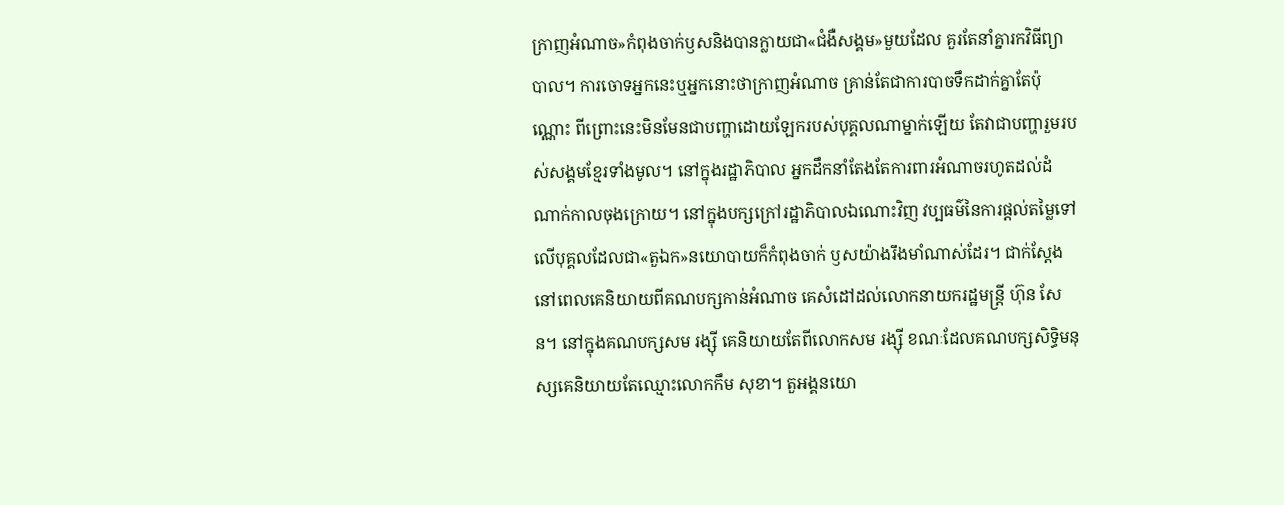ក្រាញអំណាច»កំពុងចាក់ឫសនិងបានក្លាយជា«ជំងឺសង្គម»មួយដែល គួរតែនាំគ្នារកវិធីព្យាបាល។ ការចោទអ្នកនេះឬអ្នកនោះថាក្រាញអំណាច គ្រាន់តែជាការបាចទឹកដាក់គ្នាតែប៉ុណ្ណោះ ពីព្រោះនេះមិនមែនជាបញ្ហាដោយឡែករបស់បុគ្គលណាម្នាក់ឡើយ តែវាជាបញ្ហារួមរបស់សង្គមខ្មែរទាំងមូល។ នៅក្នុងរដ្ឋាភិបាល អ្នកដឹកនាំតែងតែការពារអំណាចរហូតដល់ដំណាក់កាលចុងក្រោយ។ នៅក្នុងបក្សក្រៅរដ្ឋាភិបាលឯណោះវិញ វប្បធម៌នៃការផ្តល់តម្លៃទៅលើបុគ្គលដែលជា«តួឯក»នយោបាយក៏កំពុងចាក់ ឫសយ៉ាងរឹងមាំណាស់ដែរ។ ជាក់ស្តែង នៅពេលគេនិយាយពីគណបក្សកាន់អំណាច គេសំដៅដល់លោកនាយករដ្ឋមន្ត្រី ហ៊ុន សែន។ នៅក្នុងគណបក្សសម រង្ស៊ី គេនិយាយតែពីលោកសម រង្ស៊ី ខណៈដែលគណបក្សសិទ្ធិមនុស្សគេនិយាយតែឈ្មោះលោកកឹម សុខា។ តួអង្គនយោ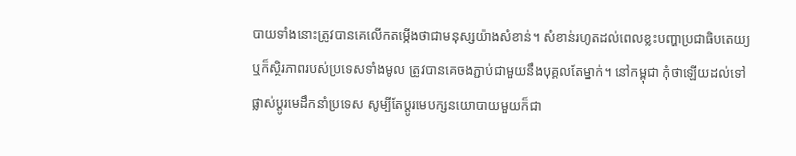បាយទាំងនោះត្រូវបានគេលើកតម្កើងថាជាមនុស្សយ៉ាងសំខាន់។ សំខាន់រហូតដល់ពេលខ្លះបញ្ហាប្រជាធិបតេយ្យ ឬក៏ស្ថិរភាពរបស់ប្រទេសទាំងមូល ត្រូវបានគេចងភ្ជាប់ជាមួយនឹងបុគ្គលតែម្នាក់។ នៅកម្ពុជា កុំថាឡើយដល់ទៅផ្លាស់ប្តូរមេដឹកនាំប្រទេស សូម្បីតែប្តូរមេបក្សនយោបាយមួយក៏ជា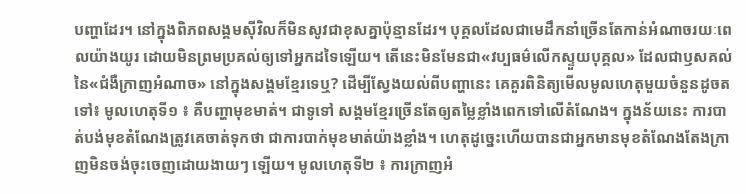បញ្ហាដែរ។ នៅក្នុងពិភពសង្គមស៊ីវិលក៏មិនសូវជាខុសគ្នាប៉ុន្មានដែរ។ បុគ្គលដែលជាមេដឹកនាំច្រើនតែកាន់អំណាចរយៈពេលយ៉ាងយូរ ដោយមិនព្រមប្រគល់ឲ្យទៅអ្នកដទៃឡើយ។ តើនេះមិនមែនជា«វប្បធម៌លើកស្ទួយបុគ្គល» ដែលជាឫសគល់នៃ«ជំងឺក្រាញអំណាច» នៅក្នុងសង្គមខ្មែរទេឬ? ដើម្បីស្វែងយល់ពីបញ្ហានេះ គេគួរពិនិត្យមើលមូលហេតុមួយចំនួនដូចតទៅ៖ មូលហេតុទី១ ៖ គឺបញ្ហាមុខមាត់។ ជាទូទៅ សង្គមខ្មែរច្រើនតែឲ្យតម្លៃខ្លាំងពេកទៅលើតំណែង។ ក្នុងន័យនេះ ការបាត់បង់មុខតំណែងត្រូវគេចាត់ទុកថា ជាការបាក់មុខមាត់យ៉ាងខ្លាំង។ ហេតុដូច្នេះហើយបានជាអ្នកមានមុខតំណែងតែងក្រាញមិនចង់ចុះចេញដោយងាយៗ ឡើយ។ មូលហេតុទី២ ៖ ការក្រាញអំ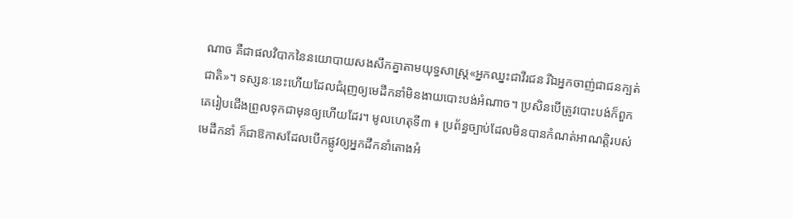ណាច គឺជាផលវិបាកនៃនយោបាយសងសឹកគ្នាតាមយុទ្ធសាស្ត្រ«អ្នកឈ្នះជាវីរជន រីឯអ្នកចាញ់ជាជនក្បត់ជាតិ»។ ទស្សនៈនេះហើយដែលជំរុញឲ្យមេដឹកនាំមិនងាយបោះបង់អំណាច។ ប្រសិនបើត្រូវបោះបង់ក៏ពួកគេរៀបជើងព្រួលទុកជាមុនឲ្យហើយដែរ។ មូលហេតុទី៣ ៖ ប្រព័ន្ធច្បាប់ដែលមិនបានកំណត់អាណត្តិរបស់មេដឹកនាំ ក៏ជាឱកាសដែលបើកផ្លូវឲ្យអ្នកដឹកនាំតោងអំ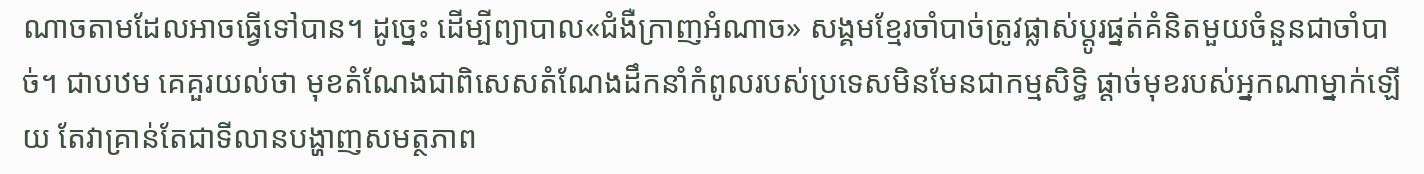ណាចតាមដែលអាចធ្វើទៅបាន។ ដូច្នេះ ដើម្បីព្យាបាល«ជំងឺក្រាញអំណាច» សង្គមខ្មែរចាំបាច់ត្រូវផ្លាស់ប្តូរផ្នត់គំនិតមួយចំនួនជាចាំបាច់។ ជាបឋម គេគួរយល់ថា មុខតំណែងជាពិសេសតំណែងដឹកនាំកំពូលរបស់ប្រទេសមិនមែនជាកម្មសិទ្ធិ ផ្តាច់មុខរបស់អ្នកណាម្នាក់ឡើយ តែវាគ្រាន់តែជាទីលានបង្ហាញសមត្ថភាព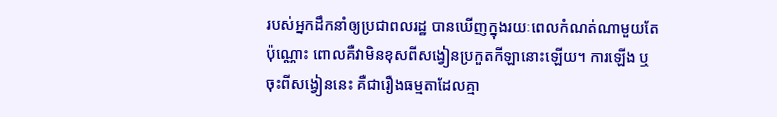របស់អ្នកដឹកនាំឲ្យប្រជាពលរដ្ឋ បានឃើញក្នុងរយៈពេលកំណត់ណាមួយតែប៉ុណ្ណោះ ពោលគឺវាមិនខុសពីសង្វៀនប្រកួតកីឡានោះឡើយ។ ការឡើង ឬចុះពីសង្វៀននេះ គឺជារឿងធម្មតាដែលគ្មា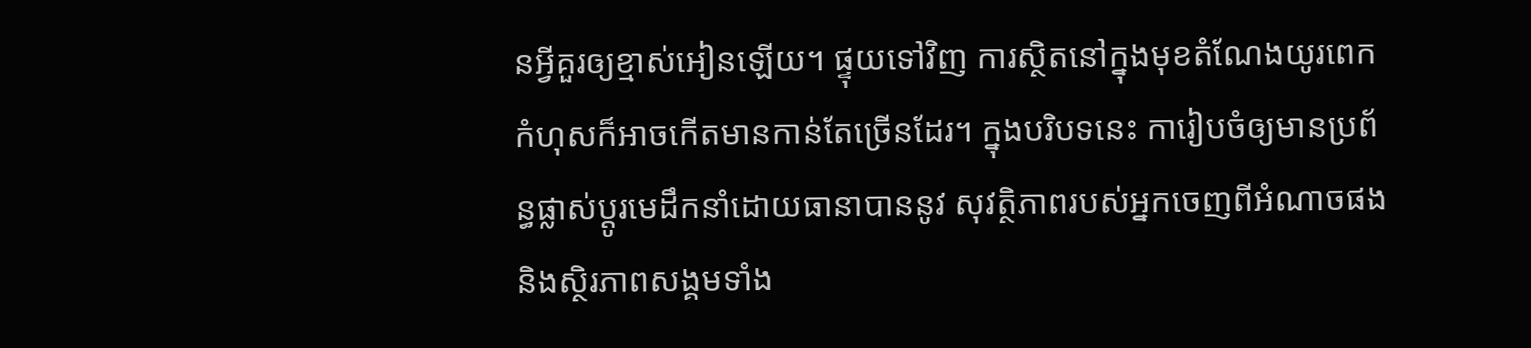នអ្វីគួរឲ្យខ្មាស់អៀនឡើយ។ ផ្ទុយទៅវិញ ការស្ថិតនៅក្នុងមុខតំណែងយូរពេក កំហុសក៏អាចកើតមានកាន់តែច្រើនដែរ។ ក្នុងបរិបទនេះ ការៀបចំឲ្យមានប្រព័ន្ធផ្លាស់ប្តូរមេដឹកនាំដោយធានាបាននូវ សុវត្ថិភាពរបស់អ្នកចេញពីអំណាចផង និងស្ថិរភាពសង្គមទាំង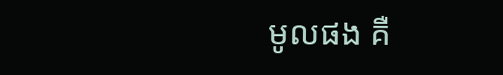មូលផង គឺ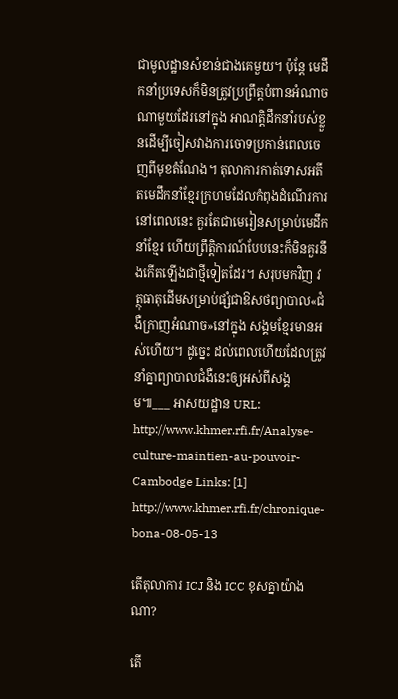ជាមូលដ្ឋានសំខាន់ជាងគេមួយ។ ប៉ុន្តែ មេដឹកនាំប្រទេសក៏មិនត្រូវប្រព្រឹត្តបំពានអំណាចណាមួយដែរនៅក្នុង អាណត្តិដឹកនាំរបស់ខ្លួនដើម្បីចៀសវាងការចោទប្រកាន់ពេលចេញពីមុខតំណែង។ តុលាការកាត់ទោសអតីតមេដឹកនាំខ្មែរក្រហមដែលកំពុងដំណើរការនៅពេលនេះ គួរតែជាមេរៀនសម្រាប់មេដឹកនាំខ្មែរ ហើយព្រឹតិ្តការណ៍បែបនេះក៏មិនគួរនឹងកើតឡើងជាថ្មីទៀតដែរ។ សរុបមកវិញ វត្ថុធាតុដើមសម្រាប់ផ្សំជាឱសថព្យាបាល«ជំងឺក្រាញអំណាច»នៅក្នុង សង្គមខ្មែរមានអស់ហើយ។ ដូច្នេះ ដល់ពេលហើយដែលត្រូវនាំគ្នាព្យាបាលជំងឺនេះឲ្យអស់ពីសង្គម៕___ អាសយដ្ឋាន URL: http://www.khmer.rfi.fr/Analyse-culture-maintien-au-pouvoir-Cambodge Links: [1] http://www.khmer.rfi.fr/chronique-bona-08-05-13

តើតុលាការ ICJ និង ICC ខុសគ្នាយ៉ាងណា?

តើ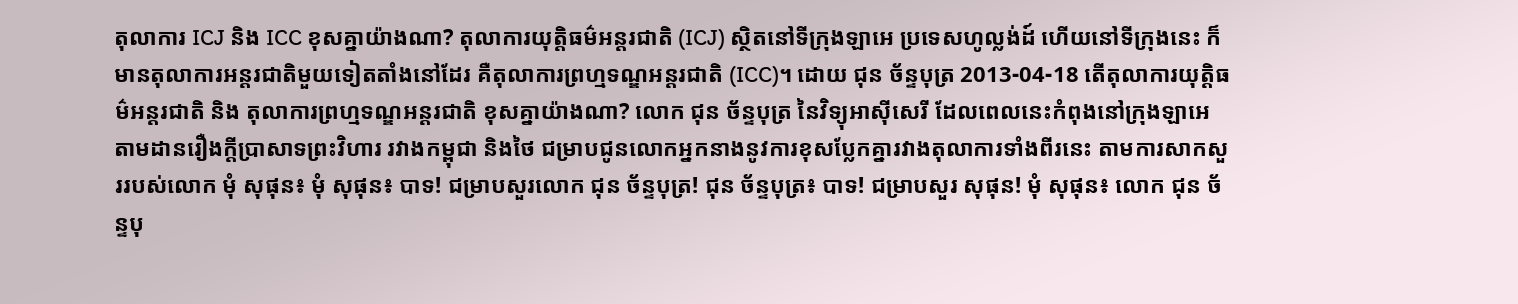តុលាការ ICJ និង ICC ខុសគ្នាយ៉ាងណា? តុលាការយុត្តិធម៌អន្តរជាតិ (ICJ) ស្ថិតនៅទីក្រុងឡាអេ ប្រទេសហូល្លង់ដ៍ ហើយនៅទីក្រុងនេះ ក៏មានតុលាការអន្តរជាតិមួយទៀតតាំងនៅដែរ គឺតុលាការព្រហ្មទណ្ឌអន្តរជាតិ (ICC)។ ដោយ ជុន ច័ន្ទបុត្រ 2013-04-18 តើតុលាការយុត្តិធម៌អន្តរជាតិ និង តុលាការព្រហ្មទណ្ឌអន្តរជាតិ ខុសគ្នាយ៉ាងណា? លោក ជុន ច័ន្ទបុត្រ នៃវិទ្យុអាស៊ីសេរី ដែលពេលនេះកំពុងនៅក្រុងឡាអេ តាមដានរឿងក្តីប្រាសាទព្រះវិហារ រវាងកម្ពុជា និងថៃ ជម្រាបជូនលោកអ្នកនាងនូវការខុសប្លែកគ្នារវាងតុលាការទាំងពីរនេះ តាមការសាកសួររបស់លោក មុំ សុផុន៖ មុំ សុផុន៖ បាទ! ជម្រាបសួរលោក ជុន ច័ន្ទបុត្រ! ជុន ច័ន្ទបុត្រ៖ បាទ! ជម្រាបសួរ សុផុន! មុំ សុផុន៖ លោក ជុន ច័ន្ទបុ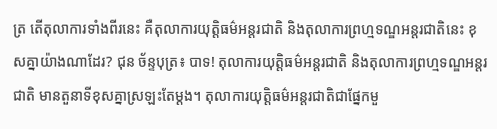ត្រ តើតុលាការទាំងពីរនេះ គឺតុលាការយុត្តិធម៌អន្តរជាតិ និងតុលាការព្រហ្មទណ្ឌអន្តរជាតិនេះ ខុសគ្នាយ៉ាងណាដែរ? ជុន ច័ន្ទបុត្រ៖ បាទ! តុលាការយុត្តិធម៌អន្តរជាតិ និងតុលាការព្រហ្មទណ្ឌអន្តរជាតិ មានតួនាទីខុសគ្នាស្រឡះតែម្ដង។ តុលាការយុត្តិធម៌អន្តរជាតិជាផ្នែកមួ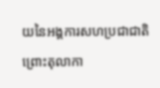យនៃអង្គការសហប្រជាជាតិ ព្រោះតុលាកា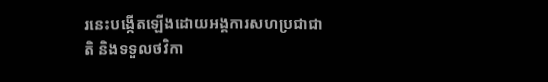រនេះបង្កើតឡើងដោយអង្គការសហប្រជាជាតិ និងទទួលថវិកា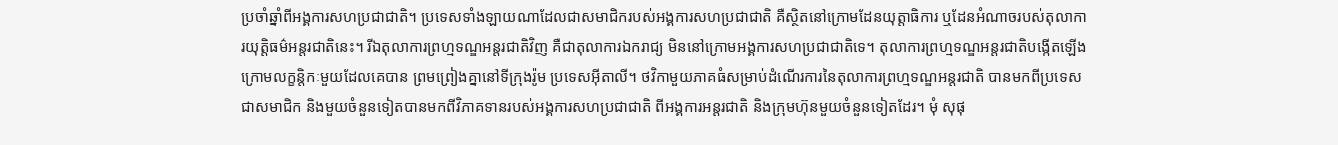ប្រចាំឆ្នាំពីអង្គការសហប្រជាជាតិ។ ប្រទេសទាំងឡាយណាដែលជាសមាជិករបស់អង្គការសហប្រជាជាតិ គឺស្ថិតនៅក្រោមដែនយុត្តាធិការ ឬដែនអំណាចរបស់តុលាការយុត្តិធម៌អន្តរជាតិនេះ។ រីឯតុលាការព្រហ្មទណ្ឌអន្តរជាតិវិញ គឺជាតុលាការឯករាជ្យ មិននៅក្រោមអង្គការសហប្រជាជាតិទេ។ តុលាការព្រហ្មទណ្ឌអន្តរជាតិបង្កើតឡើងក្រោមលក្ខន្តិកៈមួយដែលគេបាន ព្រមព្រៀងគ្នានៅទីក្រុងរ៉ូម ប្រទេសអ៊ីតាលី។ ថវិកាមួយភាគធំសម្រាប់ដំណើរការនៃតុលាការព្រហ្មទណ្ឌអន្តរជាតិ បានមកពីប្រទេសជាសមាជិក និងមួយចំនួនទៀតបានមកពីវិភាគទានរបស់អង្គការសហប្រជាជាតិ ពីអង្គការអន្តរជាតិ និងក្រុមហ៊ុនមួយចំនួនទៀតដែរ។ មុំ សុផុ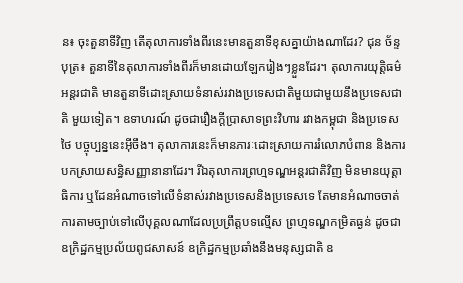ន៖ ចុះតួនាទីវិញ តើតុលាការទាំងពីរនេះមានតួនាទីខុសគ្នាយ៉ាងណាដែរ? ជុន ច័ន្ទបុត្រ៖ តួនាទីនៃតុលាការទាំងពីរក៏មានដោយឡែករៀងៗខ្លួនដែរ។ តុលាការយុត្តិធម៌អន្តរជាតិ មានតួនាទីដោះស្រាយទំនាស់រវាងប្រទេសជាតិមួយជាមួយនឹងប្រទេសជាតិ មួយទៀត។ ឧទាហរណ៍ ដូចជារឿងក្តីប្រាសាទព្រះវិហារ រវាងកម្ពុជា និងប្រទេសថៃ បច្ចុប្បន្ននេះអ៊ីចឹង។ តុលាការនេះក៏មានភារៈដោះស្រាយការរំលោភបំពាន និងការបកស្រាយសន្ធិសញ្ញានានាដែរ។ រីឯតុលាការព្រហ្មទណ្ឌអន្តរជាតិវិញ មិនមានយុត្តាធិការ ឬដែនអំណាចទៅលើទំនាស់រវាងប្រទេសនិងប្រទេសទេ តែមានអំណាចចាត់ការតាមច្បាប់ទៅលើបុគ្គលណាដែលប្រព្រឹត្តបទល្មើស ព្រហ្មទណ្ឌកម្រិតធ្ងន់ ដូចជាឧក្រិដ្ឋកម្មប្រល័យពូជសាសន៍ ឧក្រិដ្ឋកម្មប្រឆាំងនឹងមនុស្សជាតិ ឧ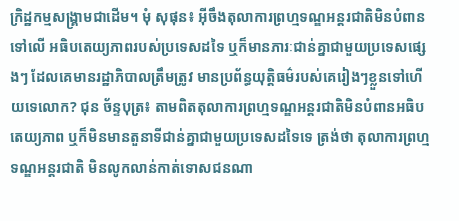ក្រិដ្ឋកម្មសង្គ្រាមជាដើម។ មុំ សុផុន៖ អ៊ីចឹងតុលាការព្រហ្មទណ្ឌអន្តរជាតិមិនបំពានទៅលើ អធិបតេយ្យភាពរបស់ប្រទេសដទៃ ឬក៏មានភារៈជាន់គ្នាជាមួយប្រទេសផ្សេងៗ ដែលគេមានរដ្ឋាភិបាលត្រឹមត្រូវ មានប្រព័ន្ធយុត្តិធម៌របស់គេរៀងៗខ្លួនទៅហើយទេលោក? ជុន ច័ន្ទបុត្រ៖ តាមពិតតុលាការព្រហ្មទណ្ឌអន្តរជាតិមិនបំពានអធិបតេយ្យភាព ឬក៏មិនមានតួនាទីជាន់គ្នាជាមួយប្រទេសដទៃទេ ត្រង់ថា តុលាការព្រហ្មទណ្ឌអន្តរជាតិ មិនលូកលាន់កាត់ទោសជនណា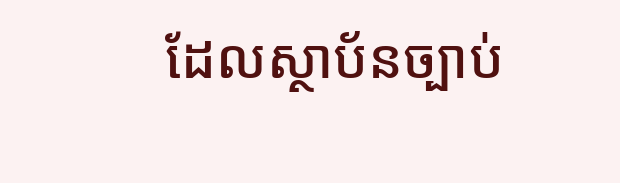ដែលស្ថាប័នច្បាប់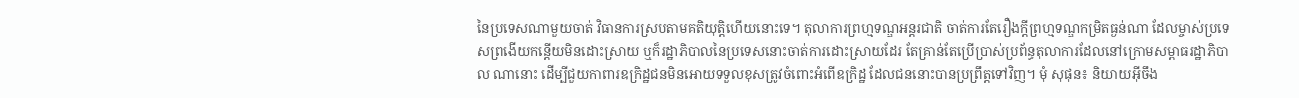នៃប្រទេសណាមួយចាត់ វិធានការស្របតាមគតិយុត្តិហើយនោះទេ។ តុលាការព្រហ្មទណ្ឌអន្តរជាតិ ចាត់ការតែរឿងក្តីព្រហ្មទណ្ឌកម្រិតធ្ងន់ណា ដែលម្ចាស់ប្រទេសព្រងើយកន្តើយមិនដោះស្រាយ ឬក៏រដ្ឋាភិបាលនៃប្រទេសនោះចាត់ការដោះស្រាយដែរ តែគ្រាន់តែប្រើប្រាស់ប្រព័ន្ធតុលាការដែលនៅក្រោមសម្ពាធរដ្ឋាភិបាល ណានោះ ដើម្បីជួយកាពារឧក្រិដ្ឋជនមិនអោយទទួលខុសត្រូវចំពោះអំពើឧក្រិដ្ឋ ដែលជននោះបានប្រព្រឹត្តទៅវិញ។ មុំ សុផុន៖ និយាយអ៊ីចឹង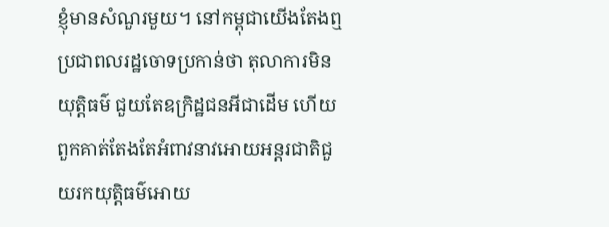ខ្ញុំមានសំណួរមួយ។ នៅកម្ពុជាយើងតែងឮប្រជាពលរដ្ឋចោទប្រកាន់ថា តុលាការមិនយុត្តិធម៌ ជួយតែឧក្រិដ្ឋជនអីជាដើម ហើយពួកគាត់តែងតែអំពាវនាវអោយអន្តរជាតិជួយរកយុត្តិធម៌អោយ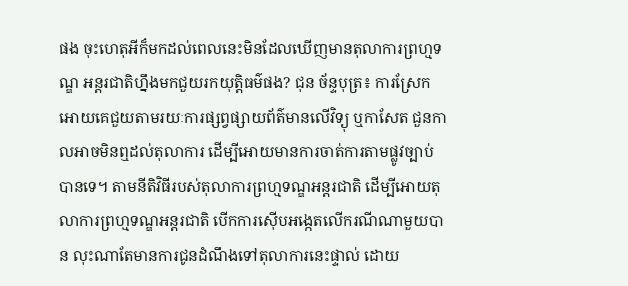ផង ចុះហេតុអីក៏មកដល់ពេលនេះមិនដែលឃើញមានតុលាការព្រហ្មទណ្ឌ អន្តរជាតិហ្នឹងមកជួយរកយុត្តិធម៌ផង? ជុន ច័ន្ទបុត្រ៖ ការស្រែកអោយគេជួយតាមរយៈការផ្សព្វផ្សាយព័ត៌មានលើវិទ្យុ ឬកាសែត ជួនកាលអាចមិនឮដល់តុលាការ ដើម្បីអោយមានការចាត់ការតាមផ្លូវច្បាប់បានទេ។ តាមនីតិវិធីរបស់តុលាការព្រហ្មទណ្ឌអន្តរជាតិ ដើម្បីអោយតុលាការព្រហ្មទណ្ឌអន្តរជាតិ បើកការស៊ើបអង្កេតលើករណីណាមួយបាន លុះណាតែមានការជូនដំណឹងទៅតុលាការនេះផ្ទាល់ ដោយ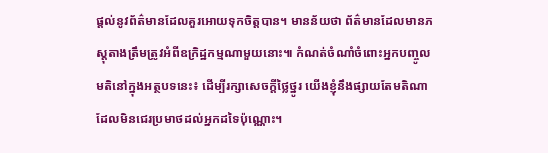ផ្ដល់នូវព័ត៌មានដែលគួរអោយទុកចិត្តបាន។ មានន័យថា ព័ត៌មានដែលមានភស្តុតាងត្រឹមត្រូវអំពីឧក្រិដ្ឋកម្មណាមួយនោះ៕ កំណត់ចំណាំចំពោះអ្នកបញ្ចូលមតិនៅក្នុងអត្ថបទនេះ៖ ដើម្បីរក្សាសេចក្ដីថ្លៃថ្នូរ យើងខ្ញុំនឹងផ្សាយតែមតិណា ដែលមិនជេរប្រមាថដល់អ្នកដទៃប៉ុណ្ណោះ។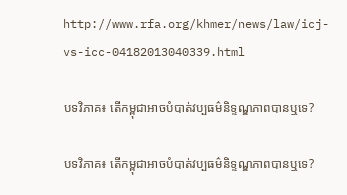http://www.rfa.org/khmer/news/law/icj-vs-icc-04182013040339.html

បទវិភាគ៖ តើកម្ពុជាអាចបំបាត់វប្បធម៌និទ្ទណ្ឌភាពបានឬទេ?

បទវិភាគ៖ តើកម្ពុជាអាចបំបាត់វប្បធម៌និទ្ទណ្ឌភាពបានឬទេ?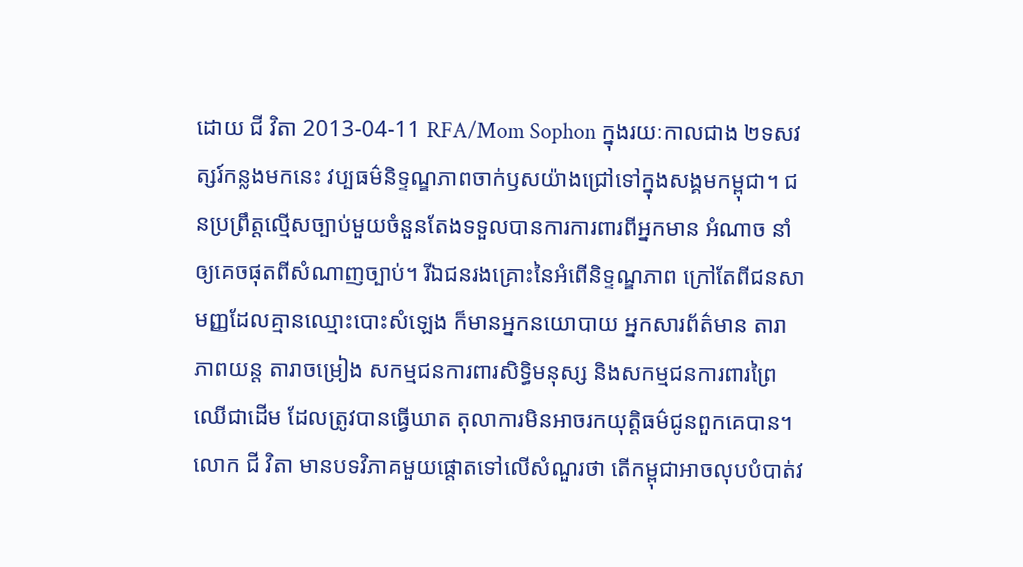ដោយ ជី វិតា 2013-04-11 RFA/Mom Sophon ក្នុងរយៈកាលជាង ២ទសវត្សរ៍កន្លងមកនេះ វប្បធម៌និទ្ទណ្ឌភាពចាក់ឫសយ៉ាងជ្រៅទៅក្នុងសង្គមកម្ពុជា។ ជនប្រព្រឹត្តល្មើសច្បាប់មួយចំនួនតែងទទួលបានការការពារពីអ្នកមាន អំណាច នាំឲ្យគេចផុតពីសំណាញច្បាប់។ រីឯជនរងគ្រោះនៃអំពើនិទ្ទណ្ឌភាព ក្រៅតែពីជនសាមញ្ញដែលគ្មានឈ្មោះបោះសំឡេង ក៏មានអ្នកនយោបាយ អ្នកសារព័ត៌មាន តារាភាពយន្ត តារាចម្រៀង សកម្មជនការពារសិទ្ធិមនុស្ស និងសកម្មជនការពារព្រៃឈើជាដើម ដែលត្រូវបានធ្វើឃាត តុលាការមិនអាចរកយុត្តិធម៌ជូនពួកគេបាន។ លោក ជី វិតា មានបទវិភាគមួយផ្តោតទៅលើសំណួរថា តើកម្ពុជាអាចលុបបំបាត់វ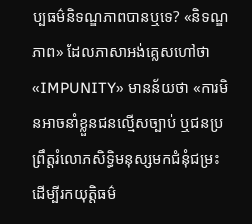ប្បធម៌និទណ្ឌភាពបានឬទេ? «និទណ្ឌភាព» ដែលភាសាអង់គ្លេសហៅថា «IMPUNITY» មានន័យថា «ការមិនអាចនាំខ្លួនជនល្មើសច្បាប់ ឬជនប្រព្រឹត្តរំលោភសិទ្ធិមនុស្សមកជំនុំជម្រះ ដើម្បីរកយុត្តិធម៌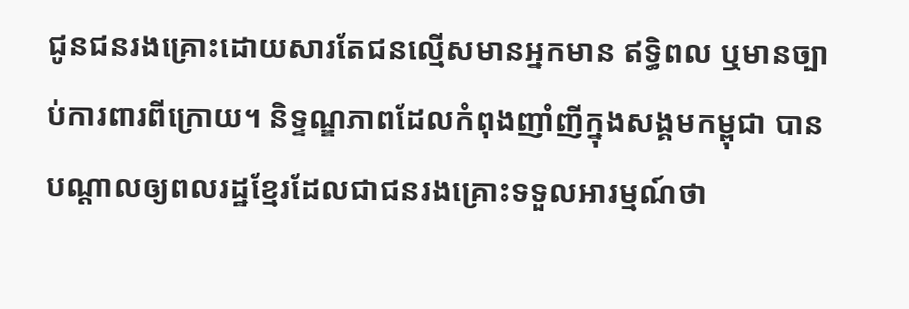ជូនជនរងគ្រោះដោយសារតែជនល្មើសមានអ្នកមាន ឥទ្ធិពល ឬមានច្បាប់ការពារពីក្រោយ។ និទ្ទណ្ឌភាពដែលកំពុងញាំញីក្នុងសង្គមកម្ពុជា បានបណ្ដាលឲ្យពលរដ្ឋខ្មែរដែលជាជនរងគ្រោះទទួលអារម្មណ៍ថា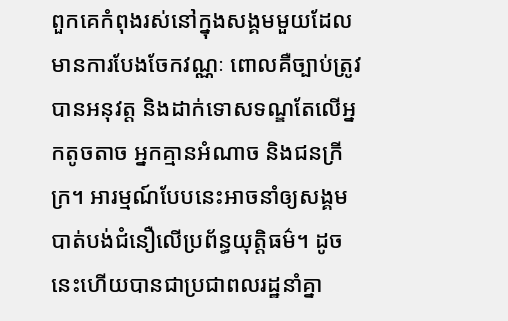ពួកគេកំពុងរស់នៅក្នុងសង្គមមួយដែលមានការបែងចែកវណ្ណៈ ពោលគឺច្បាប់ត្រូវបានអនុវត្ត និងដាក់ទោសទណ្ឌតែលើអ្នកតូចតាច អ្នកគ្មានអំណាច និងជនក្រីក្រ។ អារម្មណ៍បែបនេះអាចនាំឲ្យសង្គមបាត់បង់ជំនឿលើប្រព័ន្ធយុត្តិធម៌។ ដូចនេះហើយបានជាប្រជាពលរដ្ឋនាំគ្នា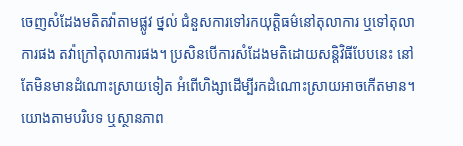ចេញសំដែងមតិតវ៉ាតាមផ្លូវ ថ្នល់ ជំនួសការទៅរកយុត្តិធម៌នៅតុលាការ ឬទៅតុលាការផង តវ៉ាក្រៅតុលាការផង។ ប្រសិនបើការសំដែងមតិដោយសន្តិវិធីបែបនេះ នៅតែមិនមានដំណោះស្រាយទៀត អំពើហិង្សាដើម្បីរកដំណោះស្រាយអាចកើតមាន។ យោងតាមបរិបទ ឬស្ថានភាព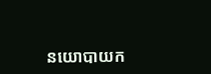នយោបាយក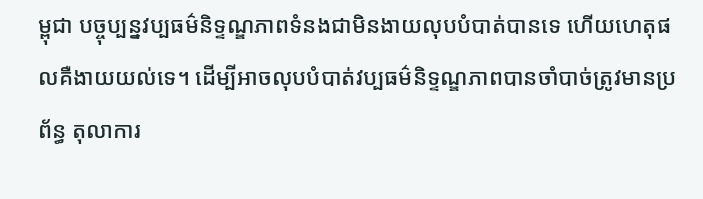ម្ពុជា បច្ចុប្បន្នវប្បធម៌និទ្ទណ្ឌភាពទំនងជាមិនងាយលុបបំបាត់បានទេ ហើយហេតុផលគឺងាយយល់ទេ។ ដើម្បីអាចលុបបំបាត់វប្បធម៌និទ្ទណ្ឌភាពបានចាំបាច់ត្រូវមានប្រព័ន្ធ តុលាការ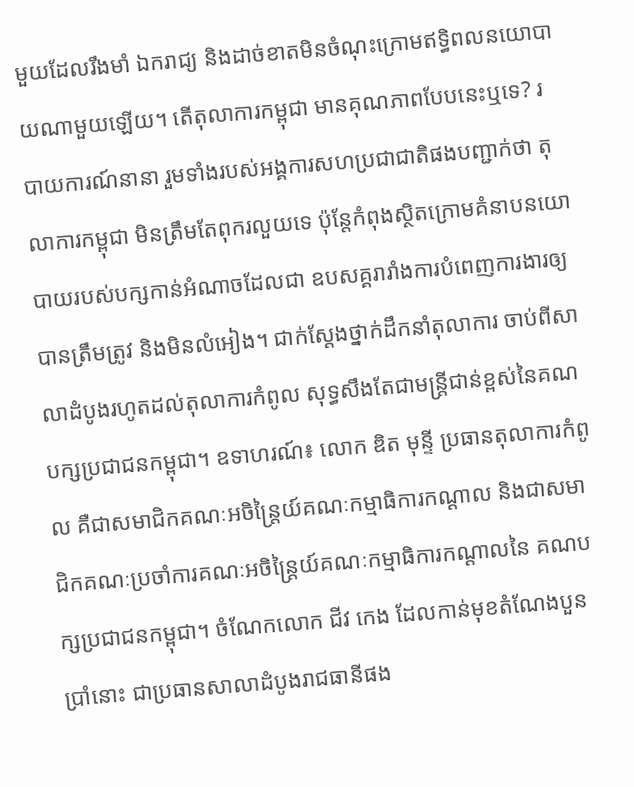មួយដែលរឹងមាំ ឯករាជ្យ និងដាច់ខាតមិនចំណុះក្រោមឥទ្ធិពលនយោបាយណាមួយឡើយ។ តើតុលាការកម្ពុជា មានគុណភាពបែបនេះឬទេ? របាយការណ៍នានា រួមទាំងរបស់អង្គការសហប្រជាជាតិផងបញ្ជាក់ថា តុលាការកម្ពុជា មិនត្រឹមតែពុករលួយទេ ប៉ុន្តែកំពុងស្ថិតក្រោមគំនាបនយោបាយរបស់បក្សកាន់អំណាចដែលជា ឧបសគ្គរារាំងការបំពេញការងារឲ្យបានត្រឹមត្រូវ និងមិនលំអៀង។ ជាក់ស្ដែងថ្នាក់ដឹកនាំតុលាការ ចាប់ពីសាលាដំបូងរហូតដល់តុលាការកំពូល សុទ្ធសឹងតែជាមន្ត្រីជាន់ខ្ពស់នៃគណបក្សប្រជាជនកម្ពុជា។ ឧទាហរណ៍៖ លោក ឌិត មុន្ទី ប្រធានតុលាការកំពូល គឺជាសមាជិកគណៈអចិន្ត្រៃយ៍គណៈកម្មាធិការកណ្ដាល និងជាសមាជិកគណៈប្រចាំការគណៈអចិន្ត្រៃយ៍គណៈកម្មាធិការកណ្ដាលនៃ គណបក្សប្រជាជនកម្ពុជា។ ចំណែកលោក ជីវ កេង ដែលកាន់មុខតំណែងបួនប្រាំនោះ ជាប្រធានសាលាដំបូងរាជធានីផង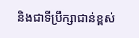និងជាទីប្រឹក្សាជាន់ខ្ពស់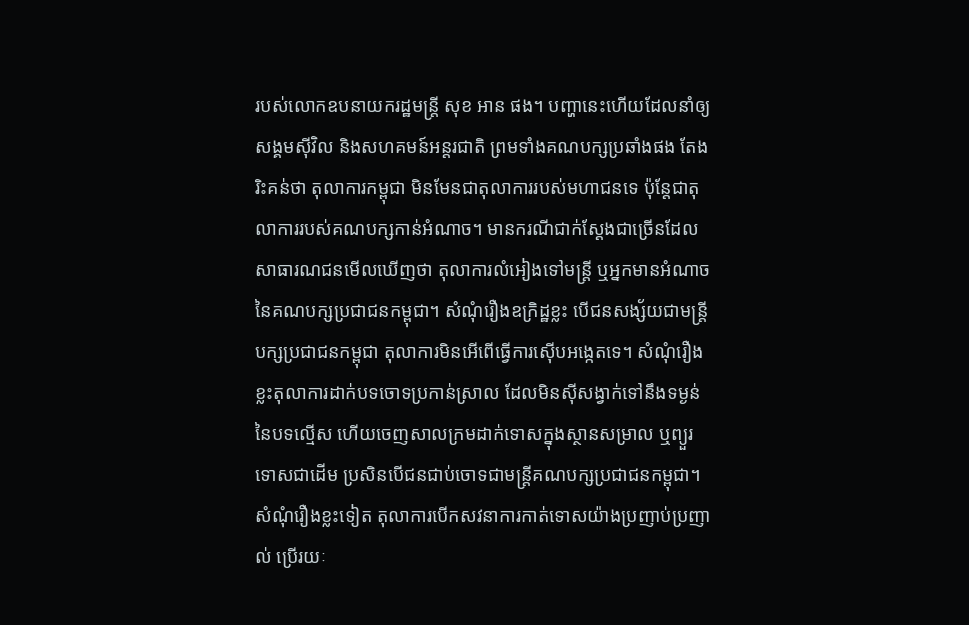របស់លោកឧបនាយករដ្ឋមន្ត្រី សុខ អាន ផង។ បញ្ហានេះហើយដែលនាំឲ្យសង្គមស៊ីវិល និងសហគមន៍អន្តរជាតិ ព្រមទាំងគណបក្សប្រឆាំងផង តែងរិះគន់ថា តុលាការកម្ពុជា មិនមែនជាតុលាការរបស់មហាជនទេ ប៉ុន្តែជាតុលាការរបស់គណបក្សកាន់អំណាច។ មានករណីជាក់ស្ដែងជាច្រើនដែលសាធារណជនមើលឃើញថា តុលាការលំអៀងទៅមន្ត្រី ឬអ្នកមានអំណាចនៃគណបក្សប្រជាជនកម្ពុជា។ សំណុំរឿងឧក្រិដ្ឋខ្លះ បើជនសង្ស័យជាមន្ត្រីបក្សប្រជាជនកម្ពុជា តុលាការមិនអើពើធ្វើការស៊ើបអង្កេតទេ។ សំណុំរឿងខ្លះតុលាការដាក់បទចោទប្រកាន់ស្រាល ដែលមិនស៊ីសង្វាក់ទៅនឹងទម្ងន់នៃបទល្មើស ហើយចេញសាលក្រមដាក់ទោសក្នុងស្ថានសម្រាល ឬព្យួរទោសជាដើម ប្រសិនបើជនជាប់ចោទជាមន្ត្រីគណបក្សប្រជាជនកម្ពុជា។ សំណុំរឿងខ្លះទៀត តុលាការបើកសវនាការកាត់ទោសយ៉ាងប្រញាប់ប្រញាល់ ប្រើរយៈ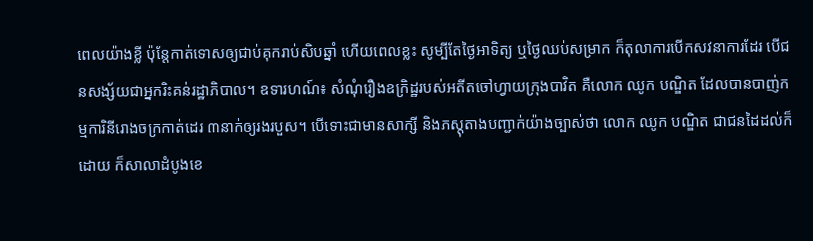ពេលយ៉ាងខ្លី ប៉ុន្តែកាត់ទោសឲ្យជាប់គុករាប់សិបឆ្នាំ ហើយពេលខ្លះ សូម្បីតែថ្ងៃអាទិត្យ ឬថ្ងៃឈប់សម្រាក ក៏តុលាការបើកសវនាការដែរ បើជនសង្ស័យជាអ្នករិះគន់រដ្ឋាភិបាល។ ឧទារហណ៍៖ សំណុំរឿងឧក្រិដ្ឋរបស់អតីតចៅហ្វាយក្រុងបាវិត គឺលោក ឈូក បណ្ឌិត ដែលបានបាញ់កម្មការិនីរោងចក្រកាត់ដេរ ៣នាក់ឲ្យរងរបួស។ បើទោះជាមានសាក្សី និងភស្តុតាងបញ្ជាក់យ៉ាងច្បាស់ថា លោក ឈូក បណ្ឌិត ជាជនដៃដល់ក៏ដោយ ក៏សាលាដំបូងខេ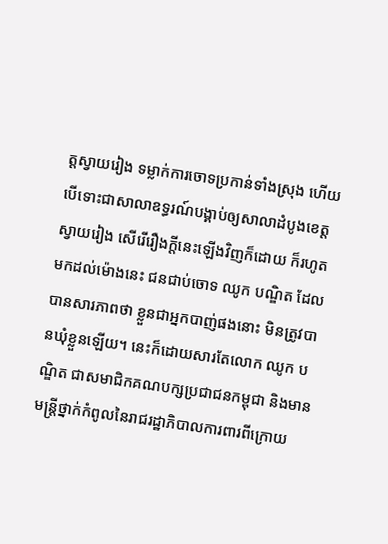ត្តស្វាយរៀង ទម្លាក់ការចោទប្រកាន់ទាំងស្រុង ហើយបើទោះជាសាលាឧទ្ធរណ៍បង្គាប់ឲ្យសាលាដំបូងខេត្តស្វាយរៀង សើរើរឿងក្ដីនេះឡើងវិញក៏ដោយ ក៏រហូតមកដល់ម៉ោងនេះ ជនជាប់ចោទ ឈូក បណ្ឌិត ដែលបានសារភាពថា ខ្លួនជាអ្នកបាញ់ផងនោះ មិនត្រូវបានឃុំខ្លួនឡើយ។ នេះក៏ដោយសារតែលោក ឈូក បណ្ឌិត ជាសមាជិកគណបក្សប្រជាជនកម្ពុជា និងមានមន្ត្រីថ្នាក់កំពូលនៃរាជរដ្ឋាភិបាលការពារពីក្រោយ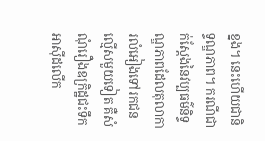ខ្នង។ នេះហើយជានិទ្ទណ្ឌភាព។ ករណីជាក់ស្ដែងនៃវប្បធម៌និទ្ទណ្ឌភាពដែលតុលាការលំអៀងទៅរកជន ល្មើសមួយទៀត គឺសំណុំរឿងឧក្រិដ្ឋជះទឹកអាស៊ីដលើក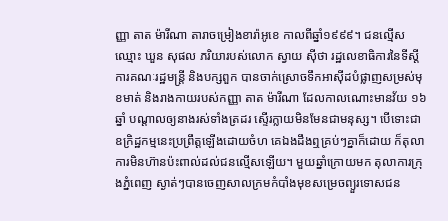ញ្ញា តាត ម៉ារីណា តារាចម្រៀងខារ៉ាអូខេ កាលពីឆ្នាំ១៩៩៩។ ជនល្មើសឈ្មោះ ឃួន សុផល ភរិយារបស់លោក ស្វាយ ស៊ីថា រដ្ឋលេខាធិការនៃទីស្ដីការគណៈរដ្ឋមន្ត្រី និងបក្សពួក បានចាក់ស្រោចទឹកអាស៊ីដបំផ្លាញសម្រស់មុខមាត់ និងរាងកាយរបស់កញ្ញា តាត ម៉ារីណា ដែលកាលណោះមានវ័យ ១៦ឆ្នាំ បណ្ដាលឲ្យនាងរស់ទាំងត្រដរ ស្ទើរក្លាយមិនមែនជាមនុស្ស។ បើទោះជាឧក្រិដ្ឋកម្មនេះប្រព្រឹត្តឡើងដោយចំហ គេឯងដឹងឮគ្រប់ៗគ្នាក៏ដោយ ក៏តុលាការមិនហ៊ានប៉ះពាល់ដល់ជនល្មើសឡើយ។ មួយឆ្នាំក្រោយមក តុលាការក្រុងភ្នំពេញ ស្ងាត់ៗបានចេញសាលក្រមកំបាំងមុខសម្រេចព្យួរទោសជន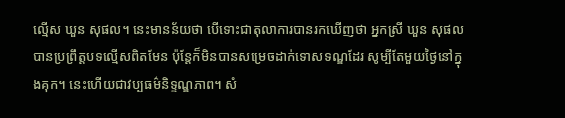ល្មើស ឃួន សុផល។ នេះមានន័យថា បើទោះជាតុលាការបានរកឃើញថា អ្នកស្រី ឃួន សុផល បានប្រព្រឹត្តបទល្មើសពិតមែន ប៉ុន្តែក៏មិនបានសម្រេចដាក់ទោសទណ្ឌដែរ សូម្បីតែមួយថ្ងៃនៅក្នុងគុក។ នេះហើយជាវប្បធម៌និទ្ទណ្ឌភាព។ សំ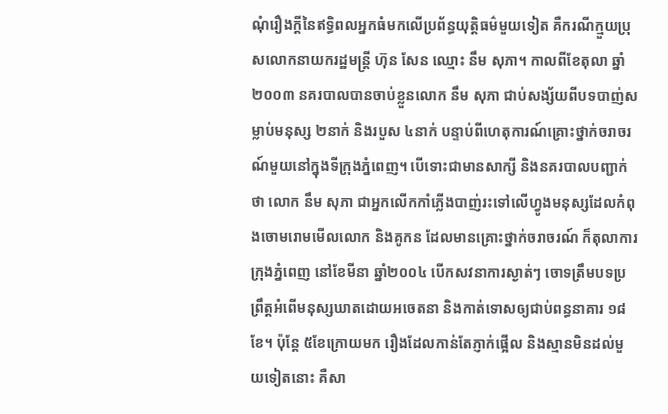ណុំរឿងក្ដីនៃឥទ្ធិពលអ្នកធំមកលើប្រព័ន្ធយុត្តិធម៌មួយទៀត គឺករណីក្មួយប្រុសលោកនាយករដ្ឋមន្ត្រី ហ៊ុន សែន ឈ្មោះ នឹម សុភា។ កាលពីខែតុលា ឆ្នាំ២០០៣ នគរបាលបានចាប់ខ្លួនលោក នឹម សុភា ជាប់សង្ស័យពីបទបាញ់សម្លាប់មនុស្ស ២នាក់ និងរបួស ៤នាក់ បន្ទាប់ពីហេតុការណ៍គ្រោះថ្នាក់ចរាចរណ៍មួយនៅក្នុងទីក្រុងភ្នំពេញ។ បើទោះជាមានសាក្សី និងនគរបាលបញ្ជាក់ថា លោក នឹម សុភា ជាអ្នកលើកកាំភ្លើងបាញ់រះទៅលើហ្វូងមនុស្សដែលកំពុងចោមរោមមើលលោក និងគូកន ដែលមានគ្រោះថ្នាក់ចរាចរណ៍ ក៏តុលាការក្រុងភ្នំពេញ នៅខែមីនា ឆ្នាំ២០០៤ បើកសវនាការស្ងាត់ៗ ចោទត្រឹមបទប្រព្រឹត្តអំពើមនុស្សឃាតដោយអចេតនា និងកាត់ទោសឲ្យជាប់ពន្ធនាគារ ១៨ខែ។ ប៉ុន្តែ ៥ខែក្រោយមក រឿងដែលកាន់តែភ្ញាក់ផ្អើល និងស្មានមិនដល់មួយទៀតនោះ គឺសា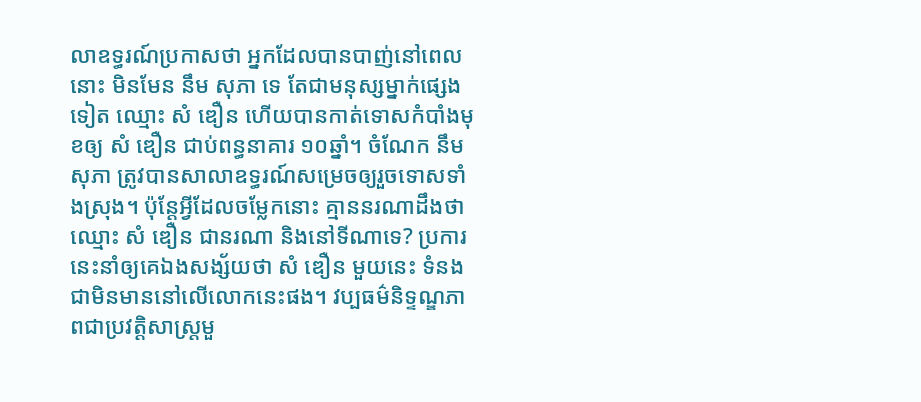លាឧទ្ធរណ៍ប្រកាសថា អ្នកដែលបានបាញ់នៅពេលនោះ មិនមែន នឹម សុភា ទេ តែជាមនុស្សម្នាក់ផ្សេងទៀត ឈ្មោះ សំ ឌឿន ហើយបានកាត់ទោសកំបាំងមុខឲ្យ សំ ឌឿន ជាប់ពន្ធនាគារ ១០ឆ្នាំ។ ចំណែក នឹម សុភា ត្រូវបានសាលាឧទ្ធរណ៍សម្រេចឲ្យរួចទោសទាំងស្រុង។ ប៉ុន្តែអ្វីដែលចម្លែកនោះ គ្មាននរណាដឹងថា ឈ្មោះ សំ ឌឿន ជានរណា និងនៅទីណាទេ? ប្រការនេះនាំឲ្យគេឯងសង្ស័យថា សំ ឌឿន មួយនេះ ទំនងជាមិនមាននៅលើលោកនេះផង។ វប្បធម៌និទ្ទណ្ឌភាពជាប្រវត្តិសាស្ត្រមួ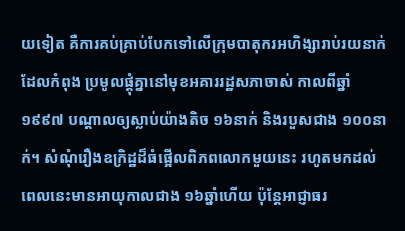យទៀត គឺការគប់គ្រាប់បែកទៅលើក្រុមបាតុករអហិង្សារាប់រយនាក់ដែលកំពុង ប្រមូលផ្ដុំគ្នានៅមុខអគាររដ្ឋសភាចាស់ កាលពីឆ្នាំ១៩៩៧ បណ្ដាលឲ្យស្លាប់យ៉ាងតិច ១៦នាក់ និងរបួសជាង ១០០នាក់។ សំណុំរឿងឧក្រិដ្ឋដ៏ធំផ្អើលពិភពលោកមួយនេះ រហូតមកដល់ពេលនេះមានអាយុកាលជាង ១៦ឆ្នាំហើយ ប៉ុន្តែអាជ្ញាធរ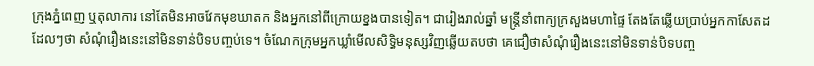ក្រុងភ្នំពេញ ឬតុលាការ នៅតែមិនអាចវែកមុខឃាតក និងអ្នកនៅពីក្រោយខ្នងបានទៀត។ ជារៀងរាល់ឆ្នាំ មន្ត្រីនាំពាក្យក្រសួងមហាផ្ទៃ តែងតែឆ្លើយប្រាប់អ្នកកាសែតដដែលៗថា សំណុំរឿងនេះនៅមិនទាន់បិទបញ្ចប់ទេ។ ចំណែកក្រុមអ្នកឃ្លាំមើលសិទ្ធិមនុស្សវិញឆ្លើយតបថា គេជឿថាសំណុំរឿងនេះនៅមិនទាន់បិទបញ្ច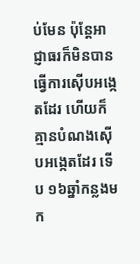ប់មែន ប៉ុន្តែអាជ្ញាធរក៏មិនបានធ្វើការស៊ើបអង្កេតដែរ ហើយក៏គ្មានបំណងស៊ើបអង្កេតដែរ ទើប ១៦ឆ្នាំកន្លងមក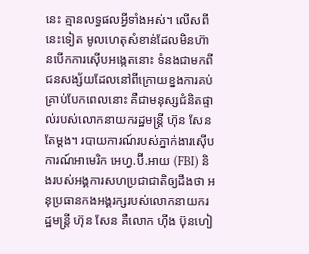នេះ គ្មានលទ្ធផលអ្វីទាំងអស់។ លើសពីនេះទៀត មូលហេតុសំខាន់ដែលមិនហ៊ានបើកការស៊ើបអង្កេតនោះ ទំនងជាមកពីជនសង្ស័យដែលនៅពីក្រោយខ្នងការគប់គ្រាប់បែកពេលនោះ គឺជាមនុស្សជំនិតផ្ទាល់របស់លោកនាយករដ្ឋមន្ត្រី ហ៊ុន សែន តែម្តង។ របាយការណ៍របស់ភ្នាក់ងារស៊ើបការណ៍អាមេរិក អេហ្វ.ប៊ី.អាយ (FBI) និងរបស់អង្គការសហប្រជាជាតិឲ្យដឹងថា អនុប្រធានកងអង្គរក្សរបស់លោកនាយករដ្ឋមន្ត្រី ហ៊ុន សែន គឺលោក ហ៊ីង ប៊ុនហៀ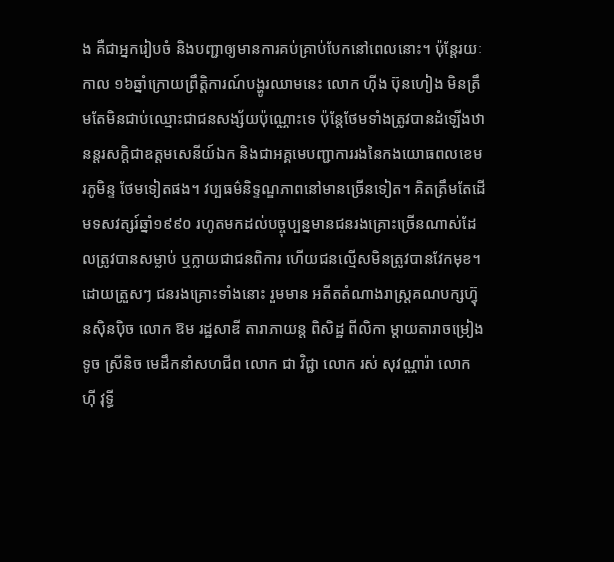ង គឺជាអ្នករៀបចំ និងបញ្ជាឲ្យមានការគប់គ្រាប់បែកនៅពេលនោះ។ ប៉ុន្តែរយៈកាល ១៦ឆ្នាំក្រោយព្រឹត្តិការណ៍បង្ហូរឈាមនេះ លោក ហ៊ីង ប៊ុនហៀង មិនត្រឹមតែមិនជាប់ឈ្មោះជាជនសង្ស័យប៉ុណ្ណោះទេ ប៉ុន្តែថែមទាំងត្រូវបានដំឡើងឋានន្តរសក្ដិជាឧត្ដមសេនីយ៍ឯក និងជាអគ្គមេបញ្ជាការរងនៃកងយោធពលខេមរភូមិន្ទ ថែមទៀតផង។ វប្បធម៌និទ្ទណ្ឌភាពនៅមានច្រើនទៀត។ គិតត្រឹមតែដើមទសវត្សរ៍ឆ្នាំ១៩៩០ រហូតមកដល់បច្ចុប្បន្នមានជនរងគ្រោះច្រើនណាស់ដែលត្រូវបានសម្លាប់ ឬក្លាយជាជនពិការ ហើយជនល្មើសមិនត្រូវបានវែកមុខ។ ដោយត្រួសៗ ជនរងគ្រោះទាំងនោះ រួមមាន អតីតតំណាងរាស្ត្រគណបក្សហ៊្វុនស៊ិនប៉ិច លោក ឱម រដ្ឋសាឌី តារាភាយន្ត ពិសិដ្ឋ ពីលិកា ម្ដាយតារាចម្រៀង ទូច ស្រីនិច មេដឹកនាំសហជីព លោក ជា វិជ្ជា លោក រស់ សុវណ្ណារ៉ា លោក ហ៊ី វុទ្ធី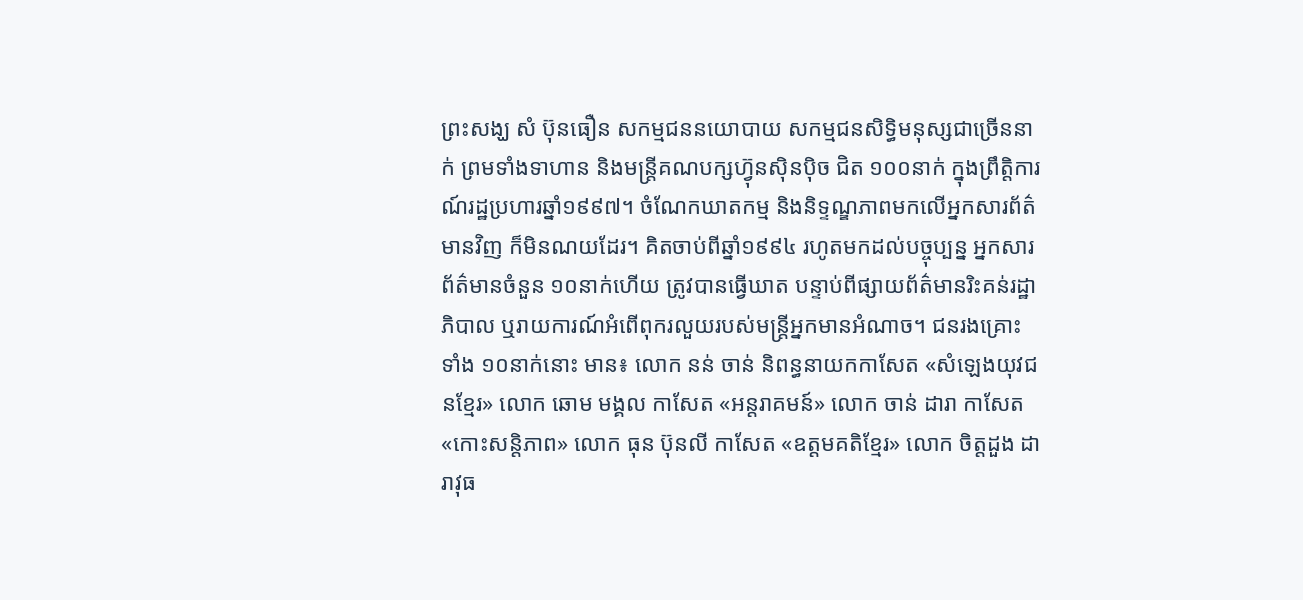ព្រះសង្ឃ សំ ប៊ុនធឿន សកម្មជននយោបាយ សកម្មជនសិទ្ធិមនុស្សជាច្រើននាក់ ព្រមទាំងទាហាន និងមន្ត្រីគណបក្សហ៊្វុនស៊ិនប៉ិច ជិត ១០០នាក់ ក្នុងព្រឹត្តិការណ៍រដ្ឋប្រហារឆ្នាំ១៩៩៧។ ចំណែកឃាតកម្ម និងនិទ្ទណ្ឌភាពមកលើអ្នកសារព័ត៌មានវិញ ក៏មិនណយដែរ។ គិតចាប់ពីឆ្នាំ១៩៩៤ រហូតមកដល់បច្ចុប្បន្ន អ្នកសារព័ត៌មានចំនួន ១០នាក់ហើយ ត្រូវបានធ្វើឃាត បន្ទាប់ពីផ្សាយព័ត៌មានរិះគន់រដ្ឋាភិបាល ឬរាយការណ៍អំពើពុករលួយរបស់មន្ត្រីអ្នកមានអំណាច។ ជនរងគ្រោះទាំង ១០នាក់នោះ មាន៖ លោក នន់ ចាន់ និពន្ធនាយកកាសែត «សំឡេងយុវជនខ្មែរ» លោក ឆោម មង្គល កាសែត «អន្តរាគមន៍» លោក ចាន់ ដារា កាសែត «កោះសន្តិភាព» លោក ធុន ប៊ុនលី កាសែត «ឧត្ដមគតិខ្មែរ» លោក ចិត្តដួង ដារាវុធ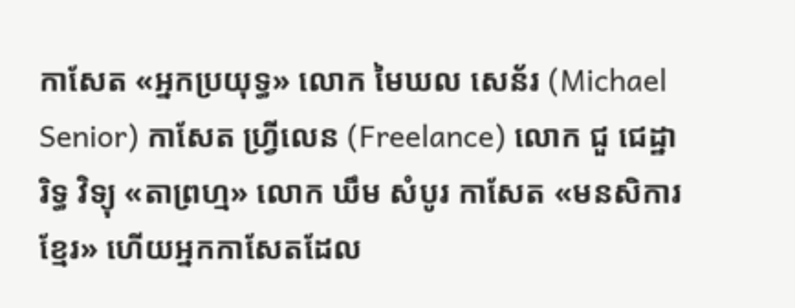កាសែត «អ្នកប្រយុទ្ធ» លោក មៃឃល សេន័រ (Michael Senior) កាសែត ហ្វ្រីលេន (Freelance) លោក ជួ ជេដ្ឋារិទ្ធ វិទ្យុ «តាព្រហ្ម» លោក ឃឹម សំបូរ កាសែត «មនសិការខ្មែរ» ហើយអ្នកកាសែតដែល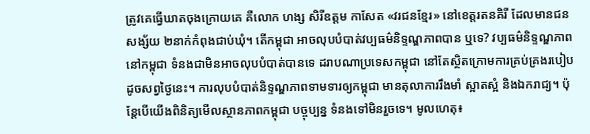ត្រូវគេធ្វើឃាតចុងក្រោយគេ គឺលោក ហង្ស សិរីឧត្តម កាសែត «វរជនខ្មែរ» នៅខេត្តរតនគិរី ដែលមានជនសង្ស័យ ២នាក់កំពុងជាប់ឃុំ។ តើកម្ពុជា អាចលុបបំបាត់វប្បធម៌និទ្ទណ្ឌភាពបាន ឬទេ? វប្បធម៌និទ្ទណ្ឌភាពនៅកម្ពុជា ទំនងជាមិនអាចលុបបំបាត់បានទេ ដរាបណាប្រទេសកម្ពុជា នៅតែស្ថិតក្រោមការគ្រប់គ្រងរបៀបដូចសព្វថ្ងៃនេះ។ ការលុបបំបាត់និទ្ទណ្ឌភាពទាមទារឲ្យកម្ពុជា មានតុលាការរឹងមាំ ស្អាតស្អំ និងឯករាជ្យ។ ប៉ុន្តែបើយើងពិនិត្យមើលស្ថានភាពកម្ពុជា បច្ចុប្បន្ន ទំនងទៅមិនរួចទេ។ មូលហេតុ៖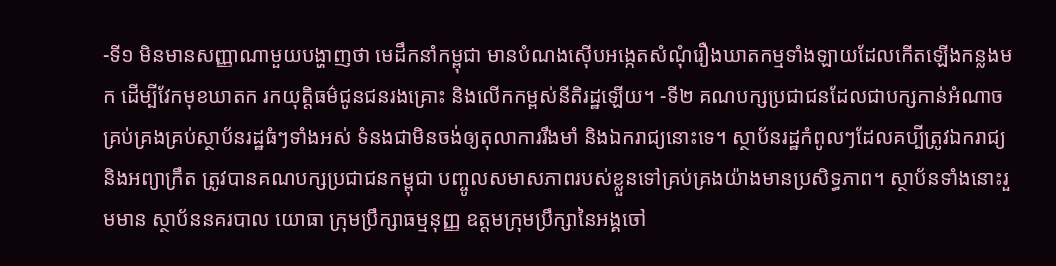-ទី១ មិនមានសញ្ញាណាមួយបង្ហាញថា មេដឹកនាំកម្ពុជា មានបំណងស៊ើបអង្កេតសំណុំរឿងឃាតកម្មទាំងឡាយដែលកើតឡើងកន្លងមក ដើម្បីវែកមុខឃាតក រកយុត្តិធម៌ជូនជនរងគ្រោះ និងលើកកម្ពស់នីតិរដ្ឋឡើយ។ -ទី២ គណបក្សប្រជាជនដែលជាបក្សកាន់អំណាច គ្រប់គ្រងគ្រប់ស្ថាប័នរដ្ឋធំៗទាំងអស់ ទំនងជាមិនចង់ឲ្យតុលាការរឹងមាំ និងឯករាជ្យនោះទេ។ ស្ថាប័នរដ្ឋកំពូលៗដែលគប្បីត្រូវឯករាជ្យ និងអព្យាក្រឹត ត្រូវបានគណបក្សប្រជាជនកម្ពុជា បញ្ចូលសមាសភាពរបស់ខ្លួនទៅគ្រប់គ្រងយ៉ាងមានប្រសិទ្ធភាព។ ស្ថាប័នទាំងនោះរួមមាន ស្ថាប័ននគរបាល យោធា ក្រុមប្រឹក្សាធម្មនុញ្ញ ឧត្ដមក្រុមប្រឹក្សានៃអង្គចៅ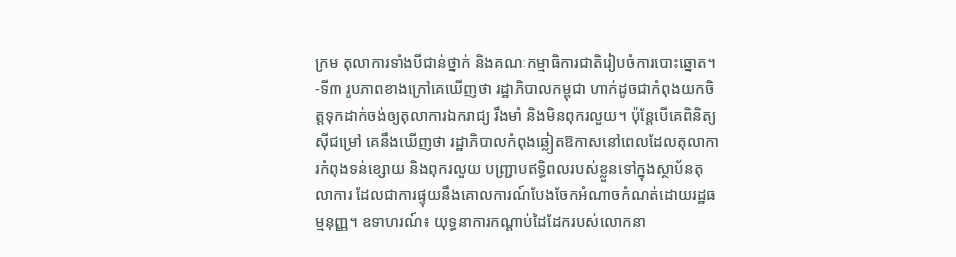ក្រម តុលាការទាំងបីជាន់ថ្នាក់ និងគណៈកម្មាធិការជាតិរៀបចំការបោះឆ្នោត។ -ទី៣ រូបភាពខាងក្រៅគេឃើញថា រដ្ឋាភិបាលកម្ពុជា ហាក់ដូចជាកំពុងយកចិត្តទុកដាក់ចង់ឲ្យតុលាការឯករាជ្យ រឹងមាំ និងមិនពុករលួយ។ ប៉ុន្តែបើគេពិនិត្យស៊ីជម្រៅ គេនឹងឃើញថា រដ្ឋាភិបាលកំពុងឆ្លៀតឱកាសនៅពេលដែលតុលាការកំពុងទន់ខ្សោយ និងពុករលួយ បញ្ជ្រាបឥទ្ធិពលរបស់ខ្លួនទៅក្នុងស្ថាប័នតុលាការ ដែលជាការផ្ទុយនឹងគោលការណ៍បែងចែកអំណាចកំណត់ដោយរដ្ឋធម្មនុញ្ញ។ ឧទាហរណ៍៖ យុទ្ធនាការកណ្ដាប់ដៃដែករបស់លោកនា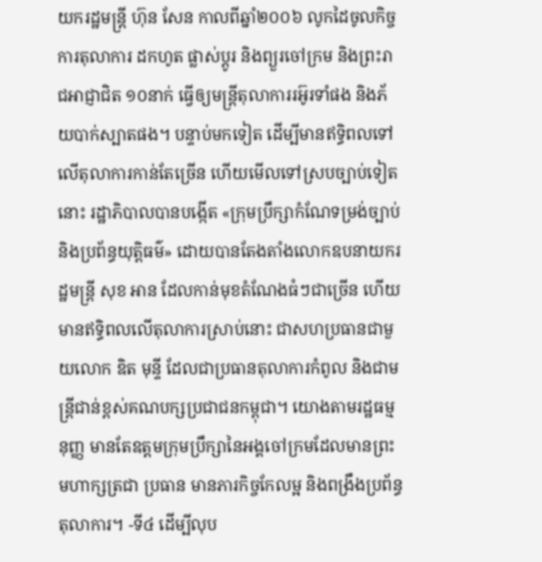យករដ្ឋមន្ត្រី ហ៊ុន សែន កាលពីឆ្នាំ២០០៦ លូកដៃចូលកិច្ចការតុលាការ ដកហូត ផ្លាស់ប្តូរ និងព្យួរចៅក្រម និងព្រះរាជអាជ្ញាជិត ១០នាក់ ធ្វើឲ្យមន្ត្រីតុលាការរអ៊ូរទាំផង និងភ័យបាក់ស្បាតផង។ បន្ទាប់មកទៀត ដើម្បីមានឥទ្ធិពលទៅលើតុលាការកាន់តែច្រើន ហើយមើលទៅស្របច្បាប់ទៀតនោះ រដ្ឋាភិបាលបានបង្កើត «ក្រុមប្រឹក្សាកំណែទម្រង់ច្បាប់ និងប្រព័ន្ធយុត្តិធម៌» ដោយបានតែងតាំងលោកឧបនាយករដ្ឋមន្ត្រី សុខ អាន ដែលកាន់មុខតំណែងធំៗជាច្រើន ហើយមានឥទ្ធិពលលើតុលាការស្រាប់នោះ ជាសហប្រធានជាមួយលោក ឌិត មុន្ទី ដែលជាប្រធានតុលាការកំពូល និងជាមន្ត្រីជាន់ខ្ពស់គណបក្សប្រជាជនកម្ពុជា។ យោងតាមរដ្ឋធម្មនុញ្ញ មានតែឧត្ដមក្រុមប្រឹក្សានៃអង្គចៅក្រមដែលមានព្រះមហាក្សត្រជា ប្រធាន មានភារកិច្ចកែលម្អ និងពង្រឹងប្រព័ន្ធតុលាការ។ -ទី៤ ដើម្បីលុប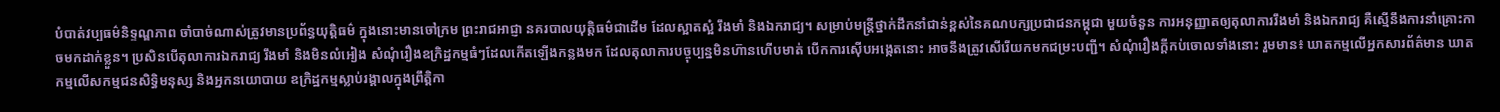បំបាត់វប្បធម៌និទ្ទណ្ឌភាព ចាំបាច់ណាស់ត្រូវមានប្រព័ន្ធយុត្តិធម៌ ក្នុងនោះមានចៅក្រម ព្រះរាជអាជ្ញា នគរបាលយុត្តិធម៌ជាដើម ដែលស្អាតស្អំ រឹងមាំ និងឯករាជ្យ។ សម្រាប់មន្ត្រីថ្នាក់ដឹកនាំជាន់ខ្ពស់នៃគណបក្សប្រជាជនកម្ពុជា មួយចំនួន ការអនុញ្ញាតឲ្យតុលាការរឹងមាំ និងឯករាជ្យ គឺស្មើនឹងការនាំគ្រោះកាចមកដាក់ខ្លួន។ ប្រសិនបើតុលាការឯករាជ្យ រឹងមាំ និងមិនលំអៀង សំណុំរឿងឧក្រិដ្ឋកម្មធំៗដែលកើតឡើងកន្លងមក ដែលតុលាការបច្ចុប្បន្នមិនហ៊ានហើបមាត់ បើកការស៊ើបអង្កេតនោះ អាចនឹងត្រូវសើរើយកមកជម្រះបញ្ជី។ សំណុំរឿងក្ដីកប់ចោលទាំងនោះ រួមមាន៖ ឃាតកម្មលើអ្នកសារព័ត៌មាន ឃាតកម្មលើសកម្មជនសិទ្ធិមនុស្ស និងអ្នកនយោបាយ ឧក្រិដ្ឋកម្មស្លាប់រង្គាលក្នុងព្រឹត្តិកា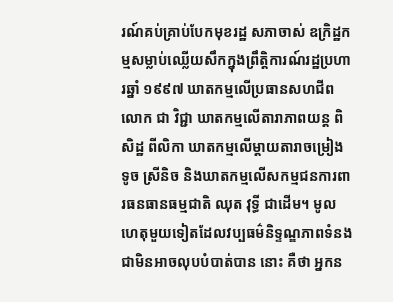រណ៍គប់គ្រាប់បែកមុខរដ្ឋ សភាចាស់ ឧក្រិដ្ឋកម្មសម្លាប់ឈ្លើយសឹកក្នុងព្រឹត្តិការណ៍រដ្ឋប្រហារឆ្នាំ ១៩៩៧ ឃាតកម្មលើប្រធានសហជីពលោក ជា វិជ្ជា ឃាតកម្មលើតារាភាពយន្ត ពិសិដ្ឋ ពីលិកា ឃាតកម្មលើម្ដាយតារាចម្រៀង ទូច ស្រីនិច និងឃាតកម្មលើសកម្មជនការពារធនធានធម្មជាតិ ឈុត វុទ្ធី ជាដើម។ មូលហេតុមួយទៀតដែលវប្បធម៌និទ្ទណ្ឌភាពទំនងជាមិនអាចលុបបំបាត់បាន នោះ គឺថា អ្នកន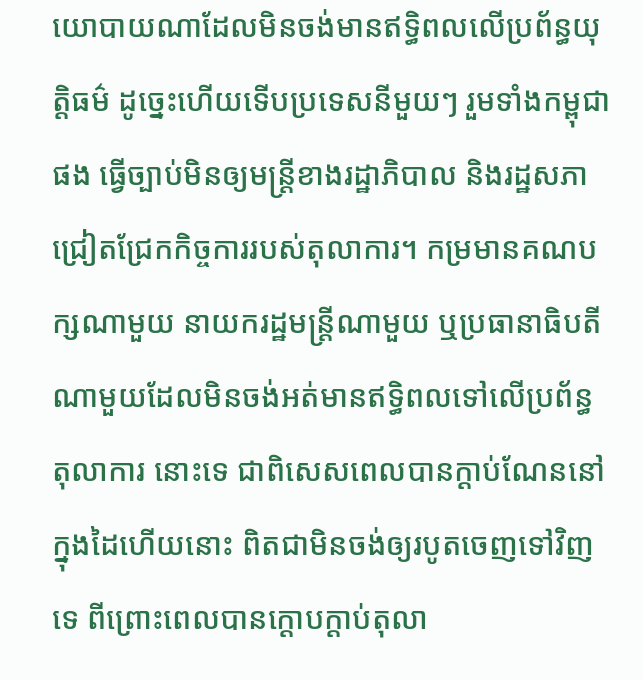យោបាយណាដែលមិនចង់មានឥទ្ធិពលលើប្រព័ន្ធយុត្តិធម៌ ដូច្នេះហើយទើបប្រទេសនីមួយៗ រួមទាំងកម្ពុជាផង ធ្វើច្បាប់មិនឲ្យមន្ត្រីខាងរដ្ឋាភិបាល និងរដ្ឋសភាជ្រៀតជ្រែកកិច្ចការរបស់តុលាការ។ កម្រមានគណបក្សណាមួយ នាយករដ្ឋមន្ត្រីណាមួយ ឬប្រធានាធិបតីណាមួយដែលមិនចង់អត់មានឥទ្ធិពលទៅលើប្រព័ន្ធតុលាការ នោះទេ ជាពិសេសពេលបានក្ដាប់ណែននៅក្នុងដៃហើយនោះ ពិតជាមិនចង់ឲ្យរបូតចេញទៅវិញទេ ពីព្រោះពេលបានក្ដោបក្ដាប់តុលា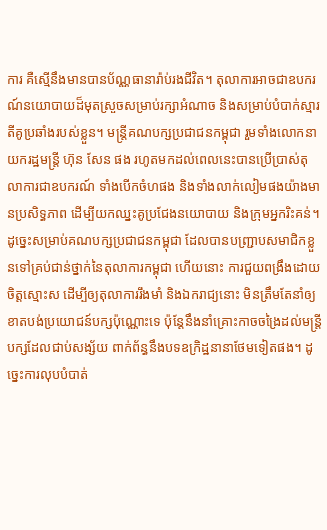ការ គឺស្មើនឹងមានបានប័ណ្ណធានារ៉ាប់រងជីវិត។ តុលាការអាចជាឧបករណ៍នយោបាយដ៏មុតស្រួចសម្រាប់រក្សាអំណាច និងសម្រាប់បំបាក់ស្មារតីគូប្រឆាំងរបស់ខ្លួន។ មន្ត្រីគណបក្សប្រជាជនកម្ពុជា រួមទាំងលោកនាយករដ្ឋមន្ត្រី ហ៊ុន សែន ផង រហូតមកដល់ពេលនេះបានប្រើប្រាស់តុលាការជាឧបករណ៍ ទាំងបើកចំហផង និងទាំងលាក់លៀមផងយ៉ាងមានប្រសិទ្ធភាព ដើម្បីយកឈ្នះគូប្រជែងនយោបាយ និងក្រុមអ្នករិះគន់។ ដូច្នេះសម្រាប់គណបក្សប្រជាជនកម្ពុជា ដែលបានបញ្ជ្រាបសមាជិកខ្លួនទៅគ្រប់ជាន់ថ្នាក់នៃតុលាការកម្ពុជា ហើយនោះ ការជួយពង្រឹងដោយចិត្តស្មោះស ដើម្បីឲ្យតុលាការរឹងមាំ និងឯករាជ្យនោះ មិនត្រឹមតែនាំឲ្យខាតបង់ប្រយោជន៍បក្សប៉ុណ្ណោះទេ ប៉ុន្តែនឹងនាំគ្រោះកាចចង្រៃដល់មន្ត្រីបក្សដែលជាប់សង្ស័យ ពាក់ព័ន្ធនឹងបទឧក្រិដ្ឋនានាថែមទៀតផង។ ដូច្នេះការលុបបំបាត់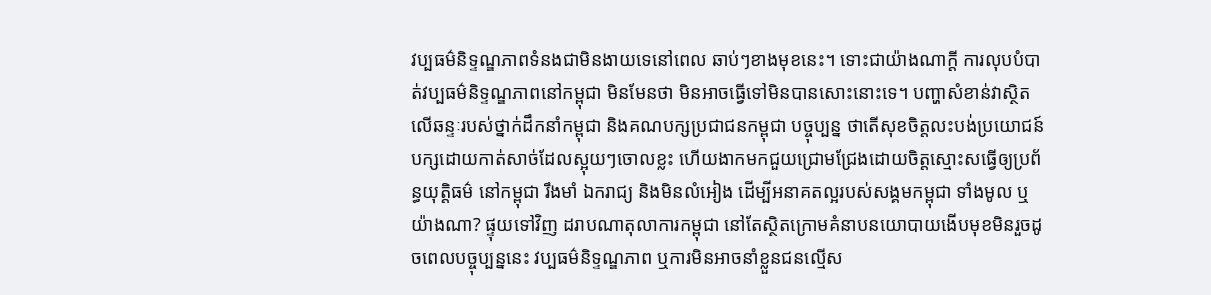វប្បធម៌និទ្ទណ្ឌភាពទំនងជាមិនងាយទេនៅពេល ឆាប់ៗខាងមុខនេះ។ ទោះជាយ៉ាងណាក្ដី ការលុបបំបាត់វប្បធម៌និទ្ទណ្ឌភាពនៅកម្ពុជា មិនមែនថា មិនអាចធ្វើទៅមិនបានសោះនោះទេ។ បញ្ហាសំខាន់វាស្ថិតលើឆន្ទៈរបស់ថ្នាក់ដឹកនាំកម្ពុជា និងគណបក្សប្រជាជនកម្ពុជា បច្ចុប្បន្ន ថាតើសុខចិត្តលះបង់ប្រយោជន៍បក្សដោយកាត់សាច់ដែលស្អុយៗចោលខ្លះ ហើយងាកមកជួយជ្រោមជ្រែងដោយចិត្តស្មោះសធ្វើឲ្យប្រព័ន្ធយុត្តិធម៌ នៅកម្ពុជា រឹងមាំ ឯករាជ្យ និងមិនលំអៀង ដើម្បីអនាគតល្អរបស់សង្គមកម្ពុជា ទាំងមូល ឬយ៉ាងណា? ផ្ទុយទៅវិញ ដរាបណាតុលាការកម្ពុជា នៅតែស្ថិតក្រោមគំនាបនយោបាយងើបមុខមិនរួចដូចពេលបច្ចុប្បន្ននេះ វប្បធម៌និទ្ទណ្ឌភាព ឬការមិនអាចនាំខ្លួនជនល្មើស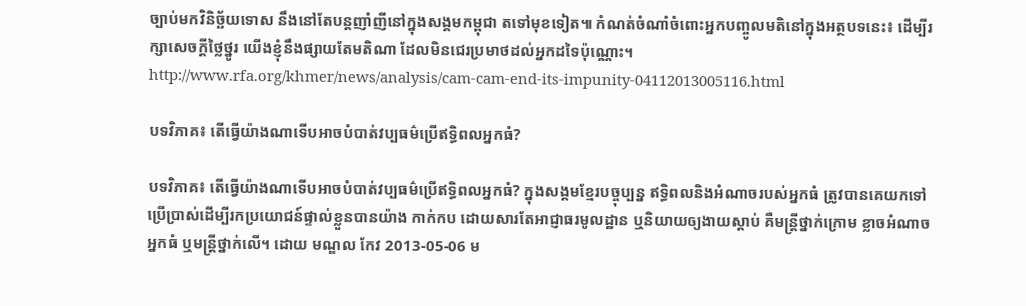ច្បាប់មកវិនិច្ឆ័យទោស នឹងនៅតែបន្តញាំញីនៅក្នុងសង្គមកម្ពុជា តទៅមុខទៀត៕ កំណត់ចំណាំចំពោះអ្នកបញ្ចូលមតិនៅក្នុងអត្ថបទនេះ៖ ដើម្បីរក្សាសេចក្ដីថ្លៃថ្នូរ យើងខ្ញុំនឹងផ្សាយតែមតិណា ដែលមិនជេរប្រមាថដល់អ្នកដទៃប៉ុណ្ណោះ។ http://www.rfa.org/khmer/news/analysis/cam-cam-end-its-impunity-04112013005116.html

បទវិភាគ៖ តើធ្វើយ៉ាងណាទើបអាចបំបាត់វប្បធម៌ប្រើឥទ្ធិពលអ្នកធំ?

បទវិភាគ៖ តើធ្វើយ៉ាងណាទើបអាចបំបាត់វប្បធម៌ប្រើឥទ្ធិពលអ្នកធំ? ក្នុងសង្គមខ្មែរបច្ចុប្បន្ន ឥទ្ធិពលនិងអំណាចរបស់អ្នកធំ ត្រូវបានគេយកទៅប្រើប្រាស់ដើម្បីរកប្រយោជន៍ផ្ទាល់ខ្លួនបានយ៉ាង កាក់កប ដោយសារតែអាជ្ញាធរមូលដ្ឋាន ឬនិយាយឲ្យងាយស្ដាប់ គឺមន្ត្រីថ្នាក់ក្រោម ខ្លាចអំណាចអ្នកធំ ឬមន្ត្រីថ្នាក់លើ។ ដោយ មណ្ឌល កែវ 2013-05-06 ម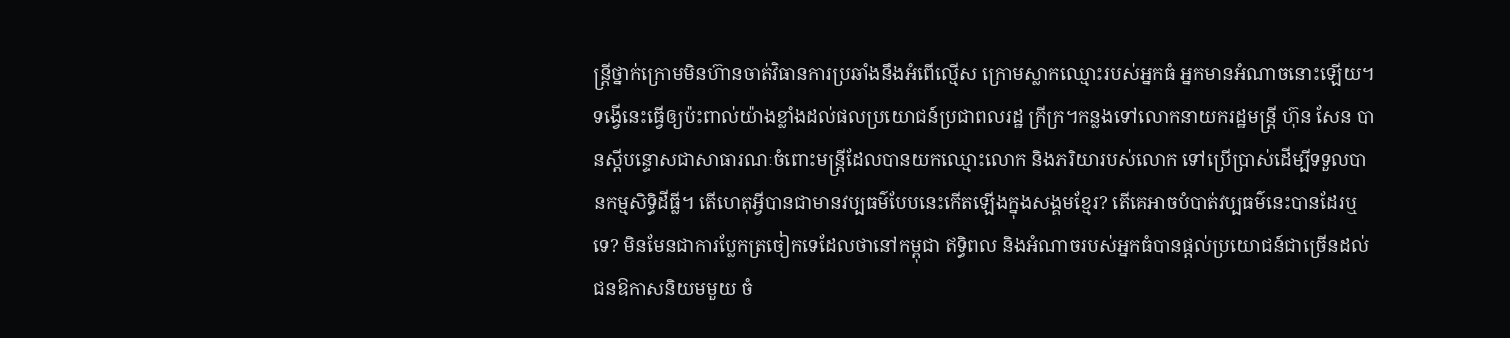ន្ត្រីថ្នាក់ក្រោមមិនហ៊ានចាត់វិធានការប្រឆាំងនឹងអំពើល្មើស ក្រោមស្លាកឈ្មោះរបស់អ្នកធំ អ្នកមានអំណាចនោះឡើយ។ ទង្វើនេះធ្វើឲ្យប៉ះពាល់យ៉ាងខ្លាំងដល់ផលប្រយោជន៍ប្រជាពលរដ្ឋ ក្រីក្រ។កន្លងទៅលោកនាយករដ្ឋមន្ត្រី ហ៊ុន សែន បានស្ដីបន្ទោសជាសាធារណៈចំពោះមន្ត្រីដែលបានយកឈ្មោះលោក និងភរិយារបស់លោក ទៅប្រើប្រាស់ដើម្បីទទួលបានកម្មសិទ្ធិដីធ្លី។ តើហេតុអ្វីបានជាមានវប្បធម៌បែបនេះកើតឡើងក្នុងសង្គមខ្មែរ? តើគេអាចបំបាត់វប្បធម៌នេះបានដែរឬទេ? មិនមែនជាការប្លែកត្រចៀកទេដែលថានៅកម្ពុជា ឥទ្ធិពល និងអំណាចរបស់អ្នកធំបានផ្ដល់ប្រយោជន៍ជាច្រើនដល់ជនឱកាសនិយមមួយ ចំ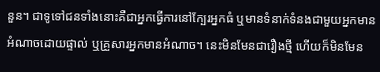នួន។ ជាទូទៅជនទាំងនោះគឺជាអ្នកធ្វើការនៅក្បែរអ្នកធំ ឬមានទំនាក់ទំនងជាមួយអ្នកមានអំណាចដោយផ្ទាល់ ឬគ្រួសារអ្នកមានអំណាច។ នេះមិនមែនជារឿងថ្មី ហើយក៏មិនមែន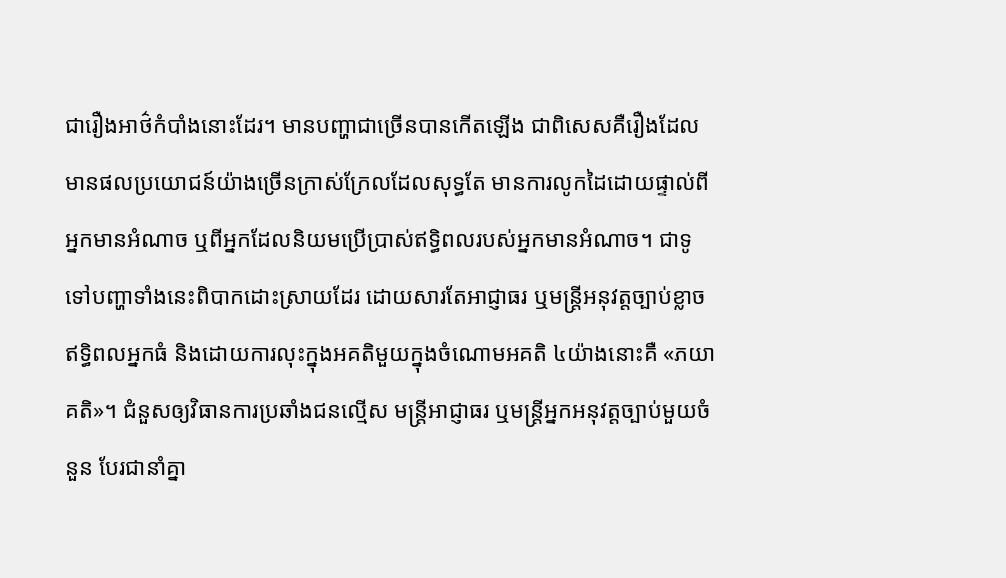ជារឿងអាថ៌កំបាំងនោះដែរ។ មានបញ្ហាជាច្រើនបានកើតឡើង ជាពិសេសគឺរឿងដែលមានផលប្រយោជន៍យ៉ាងច្រើនក្រាស់ក្រែលដែលសុទ្ធតែ មានការលូកដៃដោយផ្ទាល់ពីអ្នកមានអំណាច ឬពីអ្នកដែលនិយមប្រើប្រាស់ឥទ្ធិពលរបស់អ្នកមានអំណាច។ ជាទូទៅបញ្ហាទាំងនេះពិបាកដោះស្រាយដែរ ដោយសារតែអាជ្ញាធរ ឬមន្ត្រីអនុវត្តច្បាប់ខ្លាចឥទ្ធិពលអ្នកធំ និងដោយការលុះក្នុងអគតិមួយក្នុងចំណោមអគតិ ៤យ៉ាងនោះគឺ «ភយាគតិ»។ ជំនួសឲ្យវិធានការប្រឆាំងជនល្មើស មន្ត្រីអាជ្ញាធរ ឬមន្ត្រីអ្នកអនុវត្តច្បាប់មួយចំនួន បែរជានាំគ្នា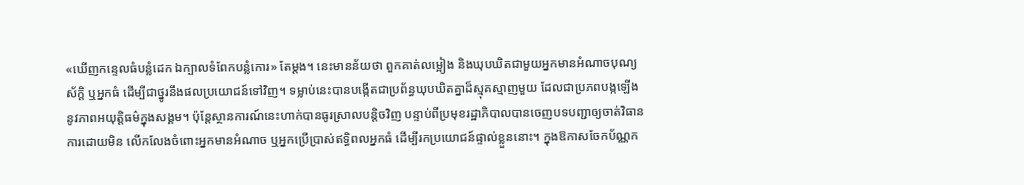«ឃើញកន្ទេលធំបន្លំដេក ឯក្បាលទំពែកបន្លំកោរ» តែម្តង។ នេះមានន័យថា ពួកគាត់លម្អៀង និងឃុបឃិតជាមួយអ្នកមានអំណាចបុណ្យស័ក្ដិ ឬអ្នកធំ ដើម្បីជាថ្នូរនឹងផលប្រយោជន៍ទៅវិញ។ ទម្លាប់នេះបានបង្កើតជាប្រព័ន្ធឃុបឃិតគ្នាដ៏ស្មុគស្មាញមួយ ដែលជាប្រភពបង្កឡើងនូវភាពអយុត្តិធម៌ក្នុងសង្គម។ ប៉ុន្តែស្ថានការណ៍នេះហាក់បានធូរស្រាលបន្តិចវិញ បន្ទាប់ពីប្រមុខរដ្ឋាភិបាលបានចេញបទបញ្ជាឲ្យចាត់វិធានការដោយមិន លើកលែងចំពោះអ្នកមានអំណាច ឬអ្នកប្រើប្រាស់ឥទ្ធិពលអ្នកធំ ដើម្បីរកប្រយោជន៍ផ្ទាល់ខ្លួននោះ។ ក្នុងឱកាសចែកប័ណ្ណក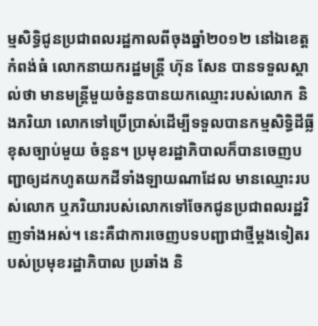ម្មសិទ្ធិជូនប្រជាពលរដ្ឋកាលពីចុងឆ្នាំ២០១២ នៅឯខេត្តកំពង់ធំ លោកនាយករដ្ឋមន្ត្រី ហ៊ុន សែន បានទទួលស្គាល់ថា មានមន្ត្រីមួយចំនួនបានយកឈ្មោះរបស់លោក និងភរិយា លោកទៅប្រើប្រាស់ដើម្បីទទួលបានកម្មសិទ្ធិដីធ្លីខុសច្បាប់មួយ ចំនួន។ ប្រមុខរដ្ឋាភិបាលក៏បានចេញបញ្ជាឲ្យដកហូតយកដីទាំងឡាយណាដែល មានឈ្មោះរបស់លោក ឬភរិយារបស់លោកទៅចែកជូនប្រជាពលរដ្ឋវិញទាំងអស់។ នេះគឺជាការចេញបទបញ្ជាជាថ្មីម្ដងទៀតរបស់ប្រមុខរដ្ឋាភិបាល ប្រឆាំង និ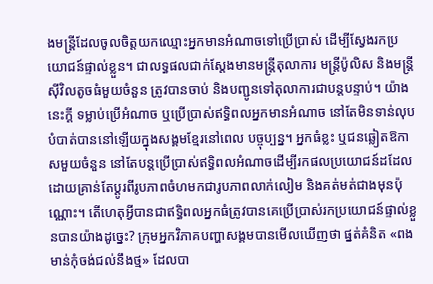ងមន្ត្រីដែលចូលចិត្តយកឈ្មោះអ្នកមានអំណាចទៅប្រើប្រាស់ ដើម្បីស្វែងរកប្រយោជន៍ផ្ទាល់ខ្លួន។ ជាលទ្ធផលជាក់ស្ដែងមានមន្ត្រីតុលាការ មន្ត្រីប៉ូលិស និងមន្ត្រីស៊ីវិលតូចធំមួយចំនួន ត្រូវបានចាប់ និងបញ្ជូនទៅតុលាការជាបន្តបន្ទាប់។ យ៉ាងនេះក្ដី ទម្លាប់ប្រើអំណាច ឬប្រើប្រាស់ឥទ្ធិពលអ្នកមានអំណាច នៅតែមិនទាន់លុបបំបាត់បាននៅឡើយក្នុងសង្គមខ្មែរនៅពេល បច្ចុប្បន្ន។ អ្នកធំខ្លះ ឬជនឆ្លៀតឱកាសមួយចំនួន នៅតែបន្តប្រើប្រាស់ឥទ្ធិពលអំណាចដើម្បីរកផលប្រយោជន៍ដដែល ដោយគ្រាន់តែប្ដូរពីរូបភាពចំហមកជារូបភាពលាក់លៀម និងគត់មត់ជាងមុនប៉ុណ្ណោះ។ តើហេតុអ្វីបានជាឥទ្ធិពលអ្នកធំត្រូវបានគេប្រើប្រាស់រកប្រយោជន៍ផ្ទាល់ខ្លួនបានយ៉ាងដូច្នេះ? ក្រុមអ្នកវិភាគបញ្ហាសង្គមបានមើលឃើញថា ផ្នត់គំនិត «ពងមាន់កុំចង់ជល់នឹងថ្ម» ដែលបា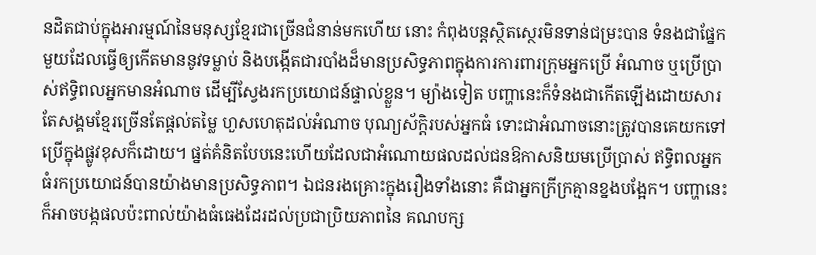នដិតជាប់ក្នុងអារម្មណ៍នៃមនុស្សខ្មែរជាច្រើនជំនាន់មកហើយ នោះ កំពុងបន្តស្ថិតស្ថេរមិនទាន់ជម្រះបាន ទំនងជាផ្នែកមួយដែលធ្វើឲ្យកើតមាននូវទម្លាប់ និងបង្កើតជារបាំងដ៏មានប្រសិទ្ធភាពក្នុងការការពារក្រុមអ្នកប្រើ អំណាច ឬប្រើប្រាស់ឥទ្ធិពលអ្នកមានអំណាច ដើម្បីស្វែងរកប្រយោជន៍ផ្ទាល់ខ្លួន។ ម្យ៉ាងទៀត បញ្ហានេះក៏ទំនងជាកើតឡើងដោយសារតែសង្គមខ្មែរច្រើនតែផ្ដល់តម្លៃ ហួសហេតុដល់អំណាច បុណ្យស័ក្ដិរបស់អ្នកធំ ទោះជាអំណាចនោះត្រូវបានគេយកទៅប្រើក្នុងផ្លូវខុសក៏ដោយ។ ផ្នត់គំនិតបែបនេះហើយដែលជាអំណោយផលដល់ជនឱកាសនិយមប្រើប្រាស់ ឥទ្ធិពលអ្នកធំរកប្រយោជន៍បានយ៉ាងមានប្រសិទ្ធភាព។ ឯជនរងគ្រោះក្នុងរឿងទាំងនោះ គឺជាអ្នកក្រីក្រគ្មានខ្នងបង្អែក។ បញ្ហានេះក៏អាចបង្កផលប៉ះពាល់យ៉ាងធំធេងដែរដល់ប្រជាប្រិយភាពនៃ គណបក្ស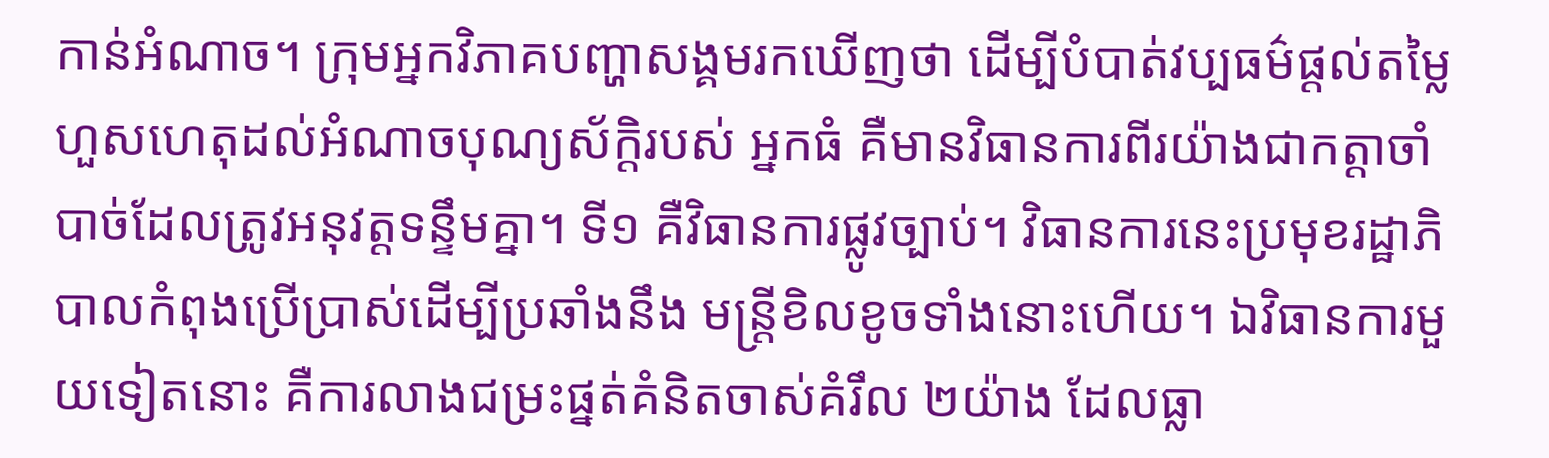កាន់អំណាច។ ក្រុមអ្នកវិភាគបញ្ហាសង្គមរកឃើញថា ដើម្បីបំបាត់វប្បធម៌ផ្ដល់តម្លៃហួសហេតុដល់អំណាចបុណ្យស័ក្ដិរបស់ អ្នកធំ គឺមានវិធានការពីរយ៉ាងជាកត្តាចាំបាច់ដែលត្រូវអនុវត្តទន្ទឹមគ្នា។ ទី១ គឺវិធានការផ្លូវច្បាប់។ វិធានការនេះប្រមុខរដ្ឋាភិបាលកំពុងប្រើប្រាស់ដើម្បីប្រឆាំងនឹង មន្ត្រីខិលខូចទាំងនោះហើយ។ ឯវិធានការមួយទៀតនោះ គឺការលាងជម្រះផ្នត់គំនិតចាស់គំរឹល ២យ៉ាង ដែលធ្លា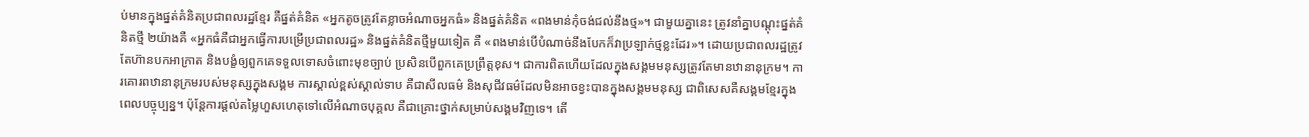ប់មានក្នុងផ្នត់គំនិតប្រជាពលរដ្ឋខ្មែរ គឺផ្នត់គំនិត «អ្នកតូចត្រូវតែខ្លាចអំណាចអ្នកធំ» និងផ្នត់គំនិត «ពងមាន់កុំចង់ជល់នឹងថ្ម»។ ជាមួយគ្នានេះ ត្រូវនាំគ្នាបណ្ដុះផ្នត់គំនិតថ្មី ២យ៉ាងគឺ «អ្នកធំគឺជាអ្នកធ្វើការបម្រើប្រជាពលរដ្ឋ» និងផ្នត់គំនិតថ្មីមួយទៀត គឺ «ពងមាន់បើបំណាច់នឹងបែកក៏វាប្រឡាក់ថ្មខ្លះដែរ»។ ដោយប្រជាពលរដ្ឋត្រូវតែហ៊ានបកអាក្រាត និងបង្ខំឲ្យពួកគេទទួលទោសចំពោះមុខច្បាប់ ប្រសិនបើពួកគេប្រព្រឹត្តខុស។ ជាការពិតហើយដែលក្នុងសង្គមមនុស្សត្រូវតែមានឋានានុក្រម។ ការគោរពឋានានុក្រមរបស់មនុស្សក្នុងសង្គម ការស្គាល់ខ្ពស់ស្គាល់ទាប គឺជាសីលធម៌ និងសុជីវធម៌ដែលមិនអាចខ្វះបានក្នុងសង្គមមនុស្ស ជាពិសេសគឺសង្គមខ្មែរក្នុងពេលបច្ចុប្បន្ន។ ប៉ុន្តែការផ្តល់តម្លៃហួសហេតុទៅលើអំណាចបុគ្គល គឺជាគ្រោះថ្នាក់សម្រាប់សង្គមវិញទេ។ តើ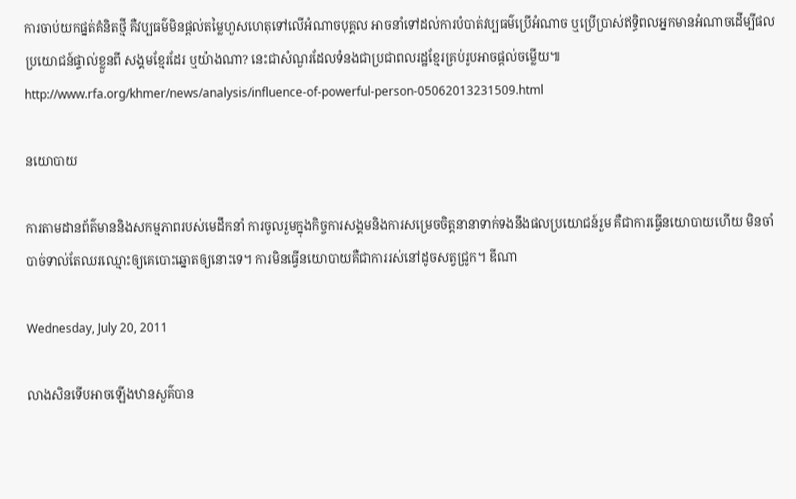ការចាប់យកផ្នត់គំនិតថ្មី គឺវប្បធម៌មិនផ្ដល់តម្លៃហួសហេតុទៅលើអំណាចបុគ្គល អាចនាំទៅដល់ការបំបាត់វប្បធម៌ប្រើអំណាច ឬប្រើប្រាស់ឥទ្ធិពលអ្នកមានអំណាចដើម្បីផលប្រយោជន៍ផ្ទាល់ខ្លួនពី សង្គមខ្មែរដែរ ឬយ៉ាងណា? នេះជាសំណួរដែលទំនងជាប្រជាពលរដ្ឋខ្មែរគ្រប់រូបអាចផ្ដល់ចម្លើយ៕ http://www.rfa.org/khmer/news/analysis/influence-of-powerful-person-05062013231509.html

នយោបាយ

ការតាមដានព័ត៌មាននិងសកម្មភាពរបស់មេដឹកនាំ ការចូលរួមក្នុងកិច្ចការសង្គមនិងការសម្រេចចិត្តនានាទាក់ទងនឹងផលប្រយោជន៍រួម គឺជាការធ្វើនយោបាយហើយ មិនចាំបាច់ទាល់តែឈរឈ្មោះឲ្យគេបោះឆ្នោតឲ្យនោះទេ។ ការមិនធ្វើនយោបាយគឺជាការរស់នៅដូចសត្វជ្រូក។ ឌីណា

Wednesday, July 20, 2011

លាងសិនទើបអាចឡើងឋានសួគ៌បាន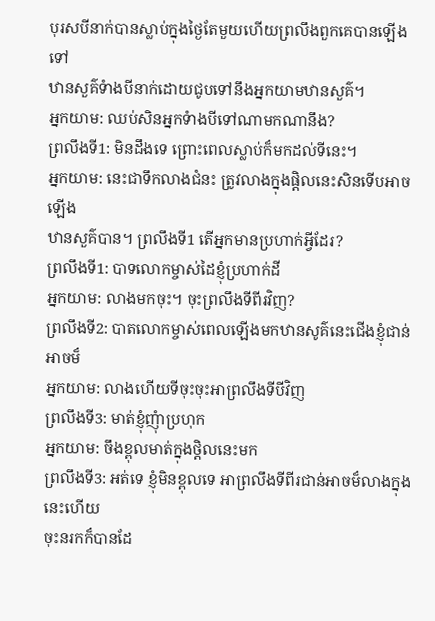បុរសបីនាក់បានស្លាប់ក្នុងថៃ្ងតែមួយហើយព្រលឹងពួកគេបានឡើងទៅ
ឋានសួគ៌ទំាងបីនាក់ដោយជូបទៅនឹងអ្នកយាមឋានសួគ៌។
អ្នកយាម: ឈប់សិនអ្នកទំាងបីទៅណាមកណានឹង?
ព្រលឹងទី1: មិនដឹងទេ ព្រោះពេលស្លាប់ក៏មកដល់ទីនេះ។
អ្នកយាម: នេះជាទឹកលាងជំនះ ត្រូវលាងក្នុងផ្តិលនេះសិនទើបអាចឡើង
ឋានសួគ៌បាន។ ព្រលឹងទី1 តើអ្នកមានប្រហាក់អី្វដែរ?
ព្រលឹងទី1: បាទលោកម្ចាស់ដៃខ្ញុំប្រហាក់ដី
អ្នកយាម: លាងមកចុះ។ ចុះព្រលឹងទីពីរវិញ?
ព្រលឹងទី2: បាតលោកម្ចាស់ពេលឡើងមកឋានសូគ៌នេះជើងខ្ញុំជាន់អាចម៏
អ្នកយាម: លាងហើយទីចុះចុះអាព្រលឹងទីបីវិញ
ព្រលឹងទី3: មាត់ខ្ញុំញុំាប្រហុក
អ្នកយាម: ចឹងខ្ពុលមាត់ក្នុងថិ្តលនេះមក
ព្រលឹងទី3: អត់ទេ ខ្ញុំមិនខ្ពុលទេ អាព្រលឹងទីពីរជាន់អាចម៏លាងក្នុងនេះហើយ
ចុះនរកក៏បានដែ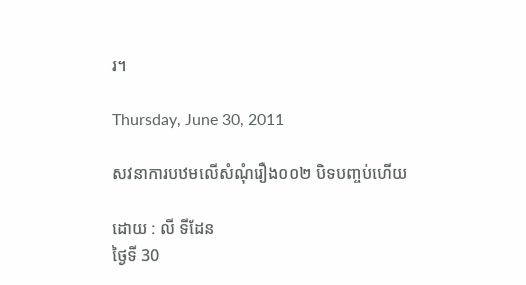រ។

Thursday, June 30, 2011

សវនាការបឋមលើសំណុំរឿង០០២ បិទបញ្ចប់ហើយ

ដោយ : លី ទីដែន
ថ្ងៃទី 30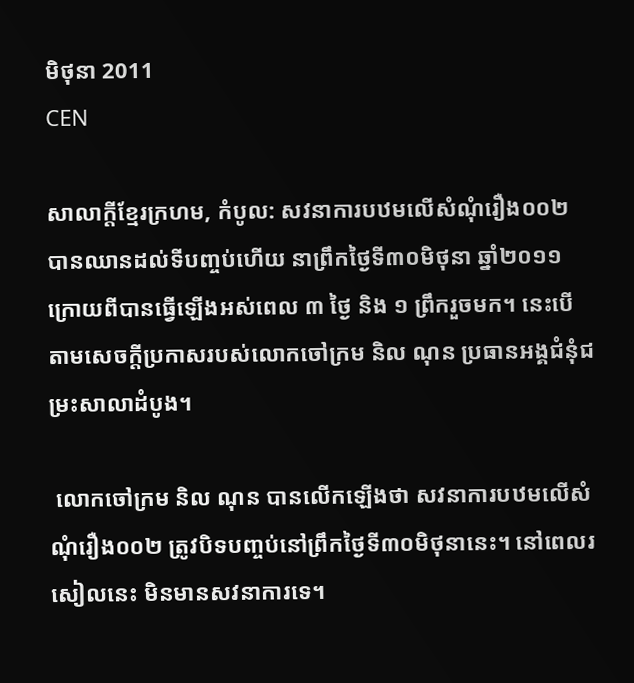មិថុនា 2011
CEN

សាលាក្តីខ្មែរក្រហម, កំបូល: សវនាការបឋមលើសំណុំរឿង០០២ បានឈានដល់ទីបញ្ចប់ហើយ នាព្រឹកថ្ងៃទី៣០មិថុនា ឆ្នាំ២០១១ ក្រោយពីបានធ្វើឡើងអស់ពេល ៣ ថ្ងៃ និង ១ ព្រឹករួចមក។ នេះបើតាមសេចក្តីប្រកាសរបស់លោកចៅក្រម និល ណុន ប្រធានអង្គជំនុំជម្រះសាលាដំបូង។

 លោកចៅក្រម និល ណុន បានលើកឡើងថា សវនាការបឋមលើសំណុំរឿង០០២ ត្រូវបិទបញ្ចប់នៅព្រឹកថ្ងៃទី៣០មិថុនានេះ។ នៅពេលរសៀលនេះ មិនមានសវនាការទេ។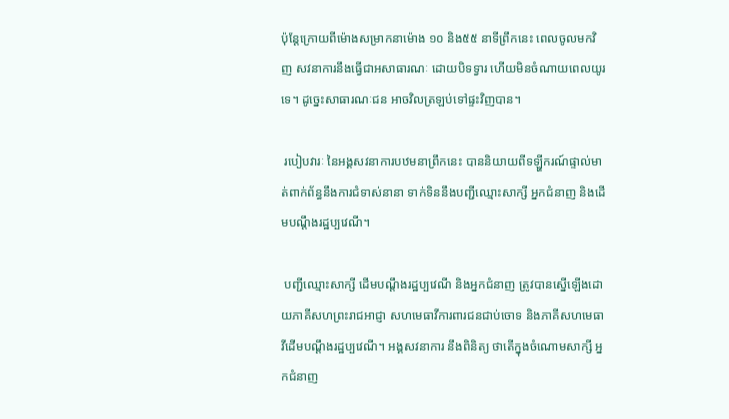ប៉ុន្តែក្រោយពីម៉ោងសម្រាកនាម៉ោង ១០ និង៥៥ នាទីព្រឹកនេះ ពេលចូលមកវិញ សវនាការនឹងធ្វើជាអសាធារណៈ ដោយបិទទ្វារ ហើយមិនចំណាយពេលយូរទេ។ ដូច្នេះសាធារណៈជន អាចវិលត្រឡប់ទៅផ្ទះវិញបាន។

 របៀបវារៈ នៃអង្គសវនាការបឋមនាព្រឹកនេះ បាននិយាយពីទឡ្ហីករណ៍ផ្ទាល់មាត់ពាក់ព័ន្ធនឹងការជំទាស់នានា ទាក់ទិននឹងបញ្ជីឈ្មោះសាក្សី អ្នកជំនាញ និងដើមបណ្តឹងរដ្ឋប្បវេណី។

 បញ្ជីឈ្មោះសាក្សី ដើមបណ្តឹងរដ្ឋប្បវេណី និងអ្នកជំនាញ ត្រូវបានស្នើឡើងដោយភាគីសហព្រះរាជអាជ្ញា សហមេធាវីការពារជនជាប់ចោទ និងភាគីសហមេធាវីដើមបណ្តឹងរដ្ឋប្បវេណី។ អង្គសវនាការ នឹងពិនិត្យ ថាតើក្នុងចំណោមសាក្សី អ្នកជំនាញ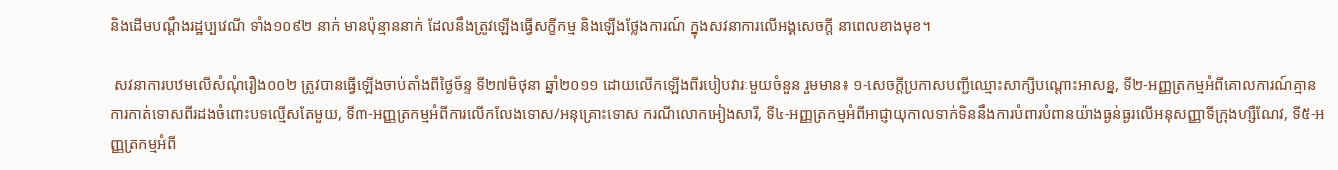និងដើមបណ្តឹងរដ្ឋប្បវេណី ទាំង១០៩២ នាក់ មានប៉ុន្មាននាក់ ដែលនឹងត្រូវឡើងធ្វើសក្ខីកម្ម និងឡើងថ្លែងការណ៍ ក្នុងសវនាការលើអង្គសេចក្តី នាពេលខាងមុខ។

 សវនាការបឋមលើសំណុំរឿង០០២ ត្រូវបានធ្វើឡើងចាប់តាំងពីថ្ងៃច័ន្ទ ទី២៧មិថុនា ឆ្នាំ២០១១ ដោយលើកឡើងពីរបៀបវារៈមួយចំនួន រួមមាន៖ ១-សេចក្តីប្រកាសបញ្ជីឈ្មោះសាក្សីបណ្តោះអាសន្ន, ទី២-អញ្ញត្រកម្មអំពីគោលការណ៍គ្មានការកាត់ទោសពីរដងចំពោះបទល្មើសតែមួយ, ទី៣-អញ្ញត្រកម្មអំពីការលើកលែងទោស/អនុគ្រោះទោស ករណីលោកអៀងសារី, ទី៤-អញ្ញត្រកម្មអំពីអាជ្ញាយុកាលទាក់ទិននឹងការបំពារបំពានយ៉ាងធ្ងន់ធ្ងរលើអនុសញ្ញាទីក្រុងហ្សឺណែវ, ទី៥-អញ្ញត្រកម្មអំពី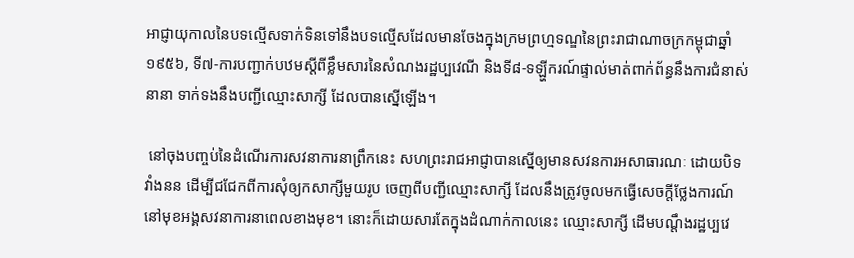អាជ្ញាយុកាលនៃបទល្មើសទាក់ទិនទៅនឹងបទល្មើសដែលមានចែងក្នុងក្រមព្រហ្មទណ្ឌនៃព្រះរាជាណាចក្រកម្ពុជាឆ្នាំ១៩៥៦, ទី៧-ការបញ្ជាក់បឋមស្តីពីខ្លឹមសារនៃសំណងរដ្ឋប្បវេណី និងទី៨-ទឡ្ហីករណ៍ផ្ទាល់មាត់ពាក់ព័ន្ធនឹងការជំនាស់នានា ទាក់ទងនឹងបញ្ជីឈ្មោះសាក្សី ដែលបានស្នើឡើង។

 នៅចុងបញ្ចប់នៃដំណើរការសវនាការនាព្រឹកនេះ សហព្រះរាជអាជ្ញាបានស្នើឲ្យមានសវនការអសាធារណៈ ដោយបិទវាំងនន ដើម្បីជជែកពីការសុំឲ្យកសាក្សីមួយរូប ចេញពីបញ្ជីឈ្មោះសាក្សី ដែលនឹងត្រូវចូលមកធ្វើសេចក្តីថ្លែងការណ៍ នៅមុខអង្គសវនាការនាពេលខាងមុខ។ នោះក៏ដោយសារតែក្នុងដំណាក់កាលនេះ ឈ្មោះសាក្សី ដើមបណ្តឹងរដ្ឋប្បវេ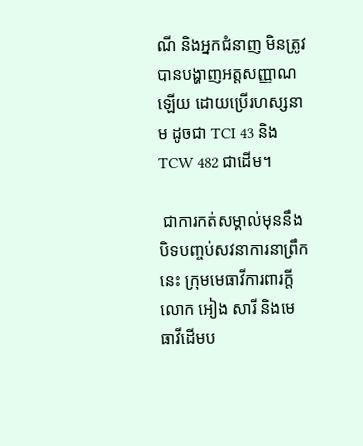ណី និងអ្នកជំនាញ មិនត្រូវបានបង្ហាញអត្តសញ្ញាណឡើយ ដោយប្រើរហស្សនាម ដូចជា TCI 43 និង TCW 482 ជាដើម។

 ជាការកត់សម្គាល់មុននឹងបិទបញ្ចប់សវនាការនាព្រឹកនេះ ក្រុមមេធាវីការពារក្តីលោក អៀង សារី និងមេធាវីដើមប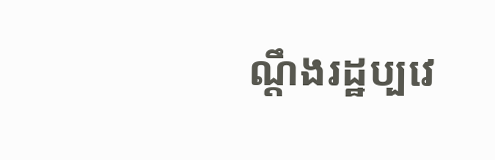ណ្តឹងរដ្ឋប្បវេ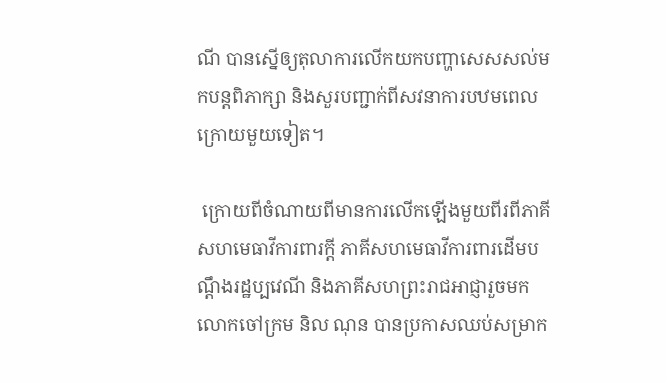ណី បានស្នើឲ្យតុលាការលើកយកបញ្ហាសេសសល់មកបន្តពិភាក្សា និងសួរបញ្ជាក់ពីសវនាការបឋមពេលក្រោយមួយទៀត។

 ក្រោយពីចំណាយពីមានការលើកឡើងមួយពីរពីភាគីសហមេធាវីការពារក្តី ភាគីសហមេធាវីការពារដើមបណ្តឹងរដ្ឋប្បវេណី និងភាគីសហព្រះរាជអាជ្ញារួចមក លោកចៅក្រម និល ណុន បានប្រកាសឈប់សម្រាក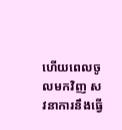ហើយពេលចូលមកវិញ សវនាការនឹងធ្វើ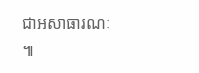ជាអសាធារណៈ៕